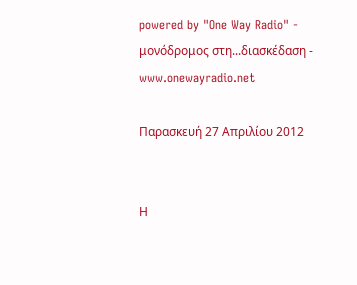powered by "One Way Radio" - μονόδρομος στη...διασκέδαση - www.onewayradio.net

Παρασκευή 27 Απριλίου 2012


Η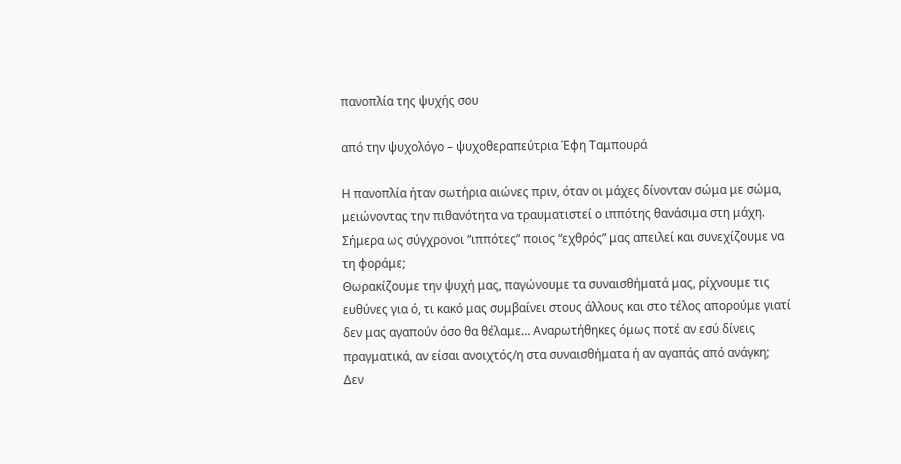πανοπλία της ψυχής σου

από την ψυχολόγο – ψυχοθεραπεύτρια Έφη Ταμπουρά

Η πανοπλία ήταν σωτήρια αιώνες πριν, όταν οι μάχες δίνονταν σώμα με σώμα, μειώνοντας την πιθανότητα να τραυματιστεί ο ιππότης θανάσιμα στη μάχη. Σήμερα ως σύγχρονοι “ιππότες” ποιος “εχθρός” μας απειλεί και συνεχίζουμε να τη φοράμε;
Θωρακίζουμε την ψυχή μας, παγώνουμε τα συναισθήματά μας, ρίχνουμε τις ευθύνες για ό, τι κακό μας συμβαίνει στους άλλους και στο τέλος απορούμε γιατί δεν μας αγαπούν όσο θα θέλαμε… Αναρωτήθηκες όμως ποτέ αν εσύ δίνεις πραγματικά, αν είσαι ανοιχτός/η στα συναισθήματα ή αν αγαπάς από ανάγκη;
Δεν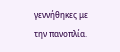γεννήθηκες με την πανοπλία.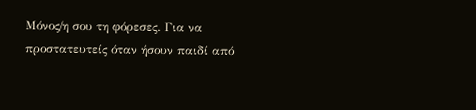Μόνος/η σου τη φόρεσες. Για να προστατευτείς όταν ήσουν παιδί από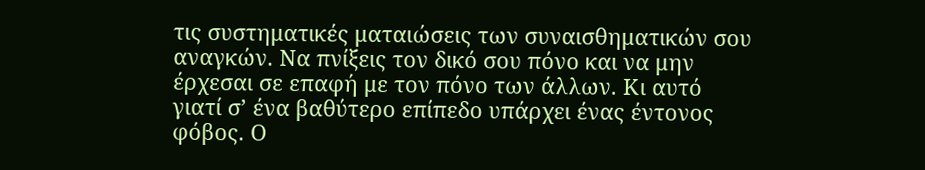τις συστηματικές ματαιώσεις των συναισθηματικών σου αναγκών. Να πνίξεις τον δικό σου πόνο και να μην έρχεσαι σε επαφή με τον πόνο των άλλων. Κι αυτό γιατί σ’ ένα βαθύτερο επίπεδο υπάρχει ένας έντονος φόβος. Ο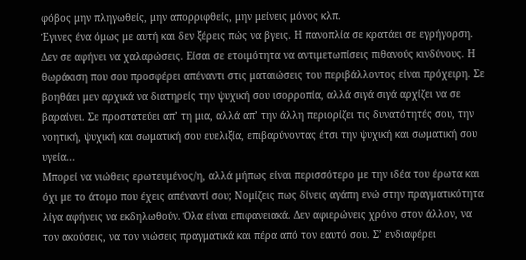φόβος μην πληγωθείς, μην απορριφθείς, μην μείνεις μόνος κλπ.
Έγινες ένα όμως με αυτή και δεν ξέρεις πώς να βγεις. Η πανοπλία σε κρατάει σε εγρήγορση. Δεν σε αφήνει να χαλαρώσεις. Είσαι σε ετοιμότητα να αντιμετωπίσεις πιθανούς κινδύνους. Η θωράκιση που σου προσφέρει απέναντι στις ματαιώσεις του περιβάλλοντος είναι πρόχειρη. Σε βοηθάει μεν αρχικά να διατηρείς την ψυχική σου ισορροπία, αλλά σιγά σιγά αρχίζει να σε βαραίνει. Σε προστατεύει απ’ τη μια, αλλά απ’ την άλλη περιορίζει τις δυνατότητές σου, την νοητική, ψυχική και σωματική σου ευελιξία, επιβαρύνοντας έτσι την ψυχική και σωματική σου υγεία...
Μπορεί να νιώθεις ερωτευμένος/η, αλλά μήπως είναι περισσότερο με την ιδέα του έρωτα και όχι με το άτομο που έχεις απέναντί σου; Νομίζεις πως δίνεις αγάπη ενώ στην πραγματικότητα λίγα αφήνεις να εκδηλωθούν. Όλα είναι επιφανειακά. Δεν αφιερώνεις χρόνο στον άλλον, να τον ακούσεις, να τον νιώσεις πραγματικά και πέρα από τον εαυτό σου. Σ’ ενδιαφέρει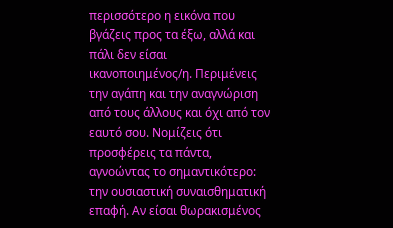περισσότερο η εικόνα που βγάζεις προς τα έξω, αλλά και πάλι δεν είσαι ικανοποιημένος/η. Περιμένεις την αγάπη και την αναγνώριση από τους άλλους και όχι από τον εαυτό σου. Νομίζεις ότι προσφέρεις τα πάντα, αγνοώντας το σημαντικότερο: την ουσιαστική συναισθηματική επαφή. Αν είσαι θωρακισμένος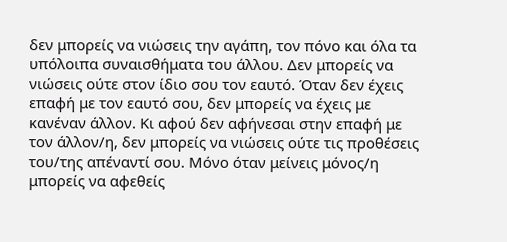δεν μπορείς να νιώσεις την αγάπη, τον πόνο και όλα τα υπόλοιπα συναισθήματα του άλλου. Δεν μπορείς να νιώσεις ούτε στον ίδιο σου τον εαυτό. Όταν δεν έχεις επαφή με τον εαυτό σου, δεν μπορείς να έχεις με κανέναν άλλον. Κι αφού δεν αφήνεσαι στην επαφή με τον άλλον/η, δεν μπορείς να νιώσεις ούτε τις προθέσεις του/της απέναντί σου. Μόνο όταν μείνεις μόνος/η μπορείς να αφεθείς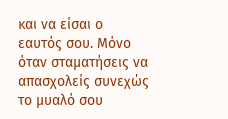και να είσαι ο εαυτός σου. Μόνο όταν σταματήσεις να απασχολείς συνεχώς το μυαλό σου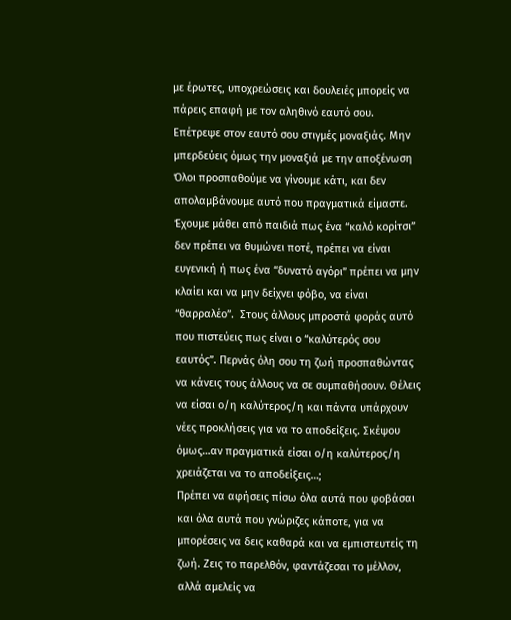με έρωτες, υποχρεώσεις και δουλειές μπορείς να πάρεις επαφή με τον αληθινό εαυτό σου. Επέτρεψε στον εαυτό σου στιγμές μοναξιάς. Μην μπερδεύεις όμως την μοναξιά με την αποξένωση
Όλοι προσπαθούμε να γίνουμε κάτι, και δεν απολαμβάνουμε αυτό που πραγματικά είμαστε. Έχουμε μάθει από παιδιά πως ένα “καλό κορίτσι” δεν πρέπει να θυμώνει ποτέ, πρέπει να είναι ευγενική ή πως ένα “δυνατό αγόρι” πρέπει να μην κλαίει και να μην δείχνει φόβο, να είναι “θαρραλέο”.  Στους άλλους μπροστά φοράς αυτό που πιστεύεις πως είναι ο “καλύτερός σου εαυτός”. Περνάς όλη σου τη ζωή προσπαθώντας να κάνεις τους άλλους να σε συμπαθήσουν. Θέλεις να είσαι ο/η καλύτερος/η και πάντα υπάρχουν νέες προκλήσεις για να το αποδείξεις. Σκέψου όμως…αν πραγματικά είσαι ο/η καλύτερος/η χρειάζεται να το αποδείξεις…;
Πρέπει να αφήσεις πίσω όλα αυτά που φοβάσαι και όλα αυτά που γνώριζες κάποτε, για να μπορέσεις να δεις καθαρά και να εμπιστευτείς τη ζωή. Ζεις το παρελθόν, φαντάζεσαι το μέλλον, αλλά αμελείς να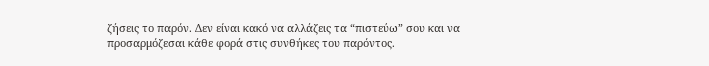ζήσεις το παρόν. Δεν είναι κακό να αλλάζεις τα “πιστεύω” σου και να προσαρμόζεσαι κάθε φορά στις συνθήκες του παρόντος.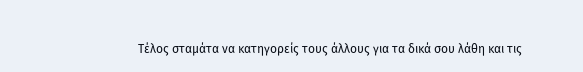Τέλος σταμάτα να κατηγορείς τους άλλους για τα δικά σου λάθη και τις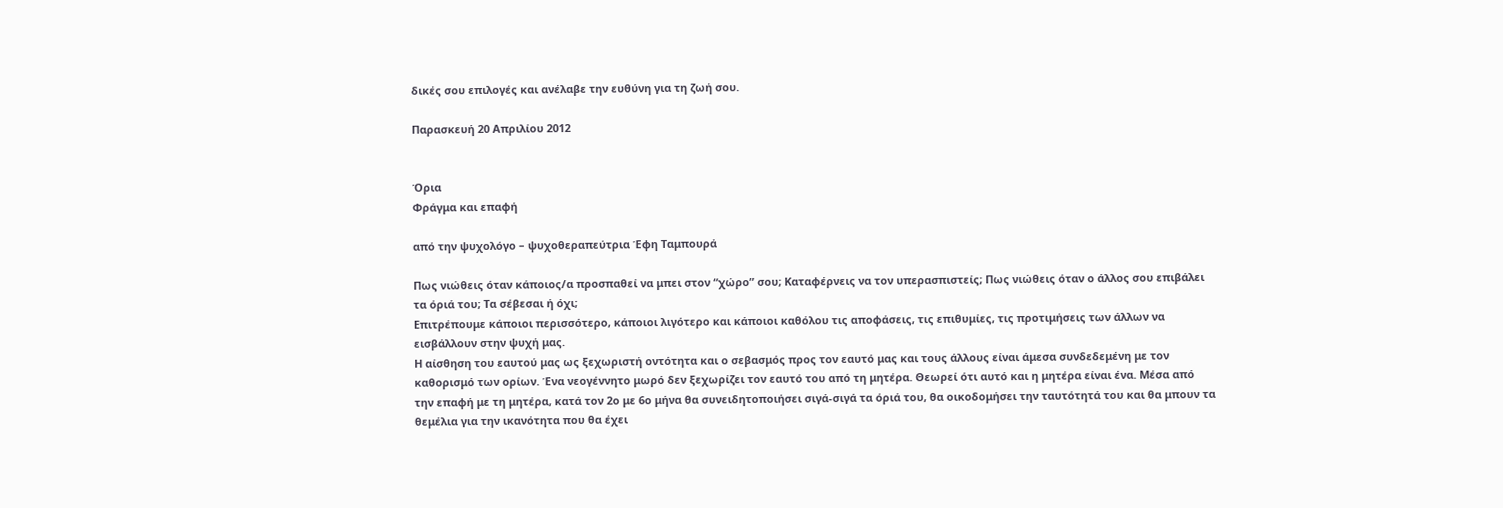δικές σου επιλογές και ανέλαβε την ευθύνη για τη ζωή σου.

Παρασκευή 20 Απριλίου 2012


Όρια
Φράγμα και επαφή

από την ψυχολόγο – ψυχοθεραπεύτρια Έφη Ταμπουρά

Πως νιώθεις όταν κάποιος/α προσπαθεί να μπει στον “χώρο” σου; Καταφέρνεις να τον υπερασπιστείς; Πως νιώθεις όταν ο άλλος σου επιβάλει τα όριά του; Τα σέβεσαι ή όχι;
Επιτρέπουμε κάποιοι περισσότερο, κάποιοι λιγότερο και κάποιοι καθόλου τις αποφάσεις, τις επιθυμίες, τις προτιμήσεις των άλλων να εισβάλλουν στην ψυχή μας.
Η αίσθηση του εαυτού μας ως ξεχωριστή οντότητα και ο σεβασμός προς τον εαυτό μας και τους άλλους είναι άμεσα συνδεδεμένη με τον καθορισμό των ορίων. Ένα νεογέννητο μωρό δεν ξεχωρίζει τον εαυτό του από τη μητέρα. Θεωρεί ότι αυτό και η μητέρα είναι ένα. Μέσα από την επαφή με τη μητέρα, κατά τον 2ο με 6ο μήνα θα συνειδητοποιήσει σιγά-σιγά τα όριά του, θα οικοδομήσει την ταυτότητά του και θα μπουν τα θεμέλια για την ικανότητα που θα έχει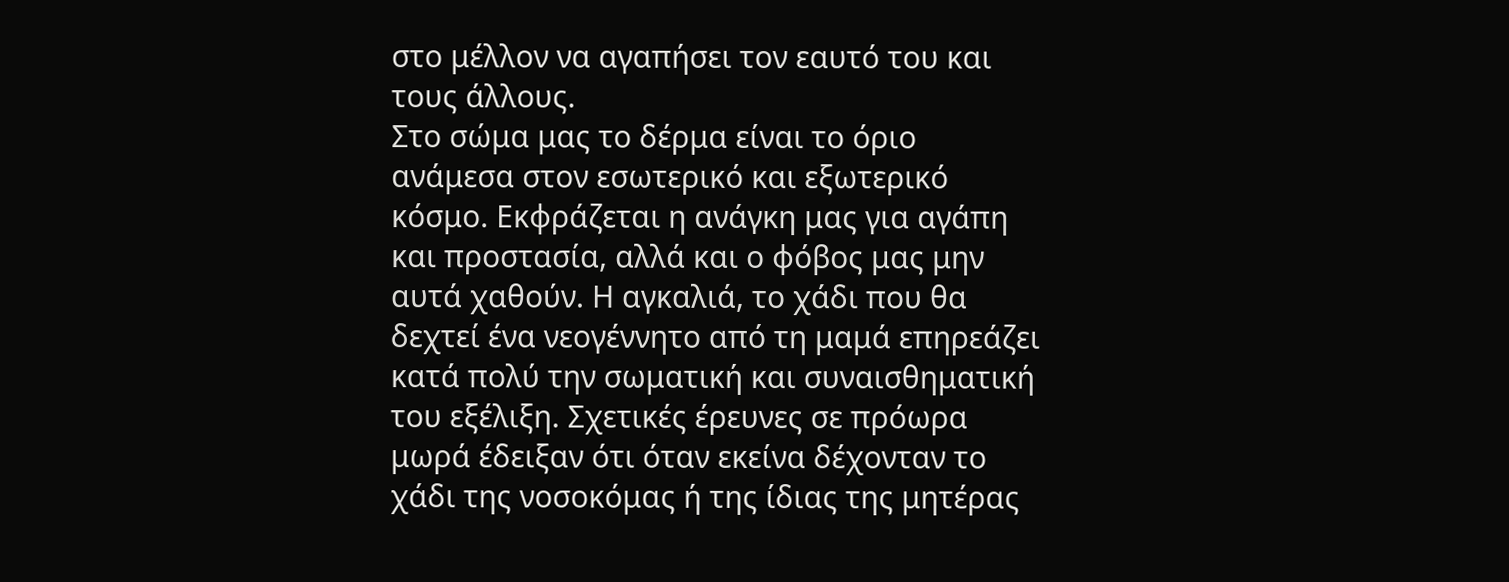στο μέλλον να αγαπήσει τον εαυτό του και τους άλλους.
Στο σώμα μας το δέρμα είναι το όριο ανάμεσα στον εσωτερικό και εξωτερικό κόσμο. Εκφράζεται η ανάγκη μας για αγάπη και προστασία, αλλά και ο φόβος μας μην αυτά χαθούν. Η αγκαλιά, το χάδι που θα δεχτεί ένα νεογέννητο από τη μαμά επηρεάζει κατά πολύ την σωματική και συναισθηματική του εξέλιξη. Σχετικές έρευνες σε πρόωρα μωρά έδειξαν ότι όταν εκείνα δέχονταν το χάδι της νοσοκόμας ή της ίδιας της μητέρας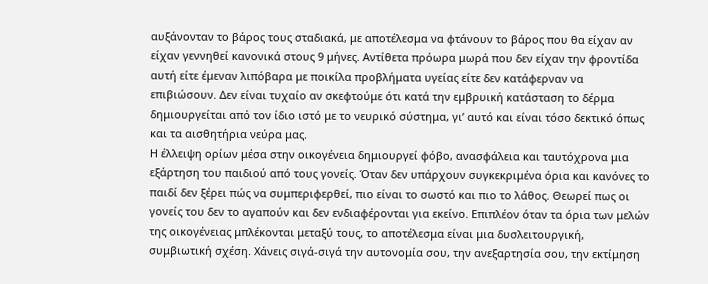αυξάνονταν το βάρος τους σταδιακά, με αποτέλεσμα να φτάνουν το βάρος που θα είχαν αν είχαν γεννηθεί κανονικά στους 9 μήνες. Αντίθετα πρόωρα μωρά που δεν είχαν την φροντίδα αυτή είτε έμεναν λιπόβαρα με ποικίλα προβλήματα υγείας είτε δεν κατάφερναν να επιβιώσουν. Δεν είναι τυχαίο αν σκεφτούμε ότι κατά την εμβρυική κατάσταση το δέρμα δημιουργείται από τον ίδιο ιστό με το νευρικό σύστημα, γι’ αυτό και είναι τόσο δεκτικό όπως και τα αισθητήρια νεύρα μας.
Η έλλειψη ορίων μέσα στην οικογένεια δημιουργεί φόβο, ανασφάλεια και ταυτόχρονα μια εξάρτηση του παιδιού από τους γονείς. Όταν δεν υπάρχουν συγκεκριμένα όρια και κανόνες το παιδί δεν ξέρει πώς να συμπεριφερθεί, πιο είναι το σωστό και πιο το λάθος. Θεωρεί πως οι γονείς του δεν το αγαπούν και δεν ενδιαφέρονται για εκείνο. Επιπλέον όταν τα όρια των μελών της οικογένειας μπλέκονται μεταξύ τους, το αποτέλεσμα είναι μια δυσλειτουργική, συμβιωτική σχέση. Χάνεις σιγά-σιγά την αυτονομία σου, την ανεξαρτησία σου, την εκτίμηση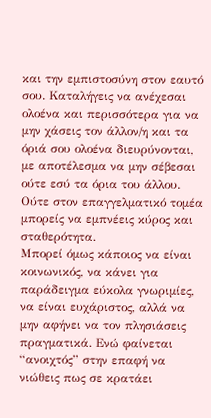και την εμπιστοσύνη στον εαυτό σου. Καταλήγεις να ανέχεσαι ολοένα και περισσότερα για να μην χάσεις τον άλλον/η και τα όριά σου ολοένα διευρύνονται, με αποτέλεσμα να μην σέβεσαι ούτε εσύ τα όρια του άλλου. Ούτε στον επαγγελματικό τομέα μπορείς να εμπνέεις κύρος και σταθερότητα.
Μπορεί όμως κάποιος να είναι κοινωνικός, να κάνει για παράδειγμα εύκολα γνωριμίες, να είναι ευχάριστος, αλλά να μην αφήνει να τον πλησιάσεις πραγματικά. Ενώ φαίνεται “ανοιχτός” στην επαφή να νιώθεις πως σε κρατάει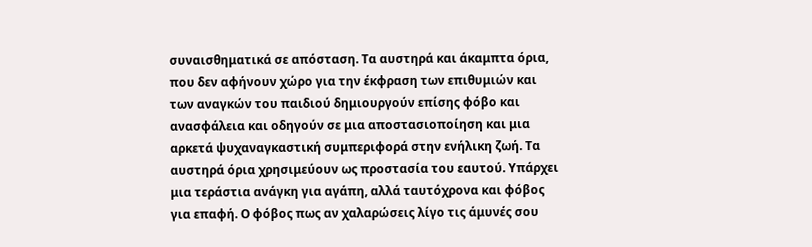συναισθηματικά σε απόσταση. Τα αυστηρά και άκαμπτα όρια, που δεν αφήνουν χώρο για την έκφραση των επιθυμιών και των αναγκών του παιδιού δημιουργούν επίσης φόβο και ανασφάλεια και οδηγούν σε μια αποστασιοποίηση και μια αρκετά ψυχαναγκαστική συμπεριφορά στην ενήλικη ζωή. Τα αυστηρά όρια χρησιμεύουν ως προστασία του εαυτού. Υπάρχει μια τεράστια ανάγκη για αγάπη, αλλά ταυτόχρονα και φόβος για επαφή. Ο φόβος πως αν χαλαρώσεις λίγο τις άμυνές σου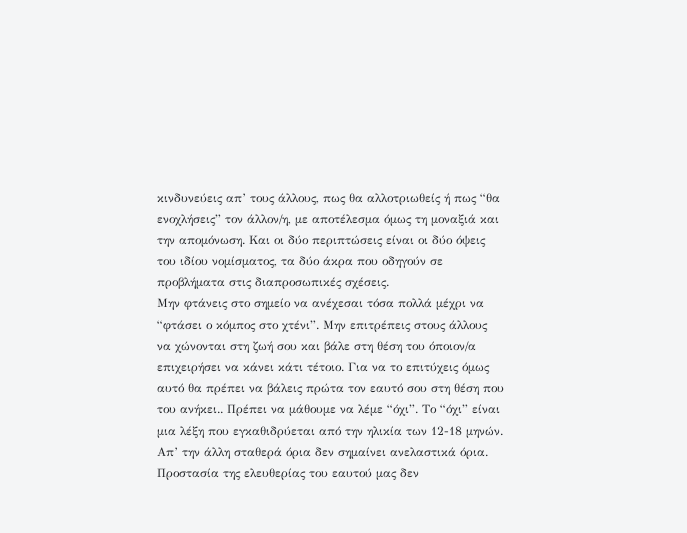κινδυνεύεις απ’ τους άλλους, πως θα αλλοτριωθείς ή πως “θα ενοχλήσεις” τον άλλον/η, με αποτέλεσμα όμως τη μοναξιά και την απομόνωση. Και οι δύο περιπτώσεις είναι οι δύο όψεις του ιδίου νομίσματος, τα δύο άκρα που οδηγούν σε προβλήματα στις διαπροσωπικές σχέσεις.
Μην φτάνεις στο σημείο να ανέχεσαι τόσα πολλά μέχρι να “φτάσει ο κόμπος στο χτένι”. Μην επιτρέπεις στους άλλους να χώνονται στη ζωή σου και βάλε στη θέση του όποιον/α επιχειρήσει να κάνει κάτι τέτοιο. Για να το επιτύχεις όμως αυτό θα πρέπει να βάλεις πρώτα τον εαυτό σου στη θέση που του ανήκει.. Πρέπει να μάθουμε να λέμε “όχι”. Το “όχι” είναι μια λέξη που εγκαθιδρύεται από την ηλικία των 12-18 μηνών. Απ’ την άλλη σταθερά όρια δεν σημαίνει ανελαστικά όρια. Προστασία της ελευθερίας του εαυτού μας δεν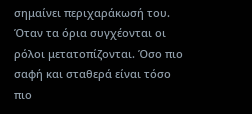σημαίνει περιχαράκωσή του.
Όταν τα όρια συγχέονται οι ρόλοι μετατοπίζονται. Όσο πιο σαφή και σταθερά είναι τόσο πιο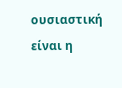ουσιαστική είναι η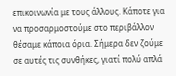επικοινωνία με τους άλλους. Κάποτε για να προσαρμοστούμε στο περιβάλλον θέσαμε κάποια όρια. Σήμερα δεν ζούμε σε αυτές τις συνθήκες, γιατί πολύ απλά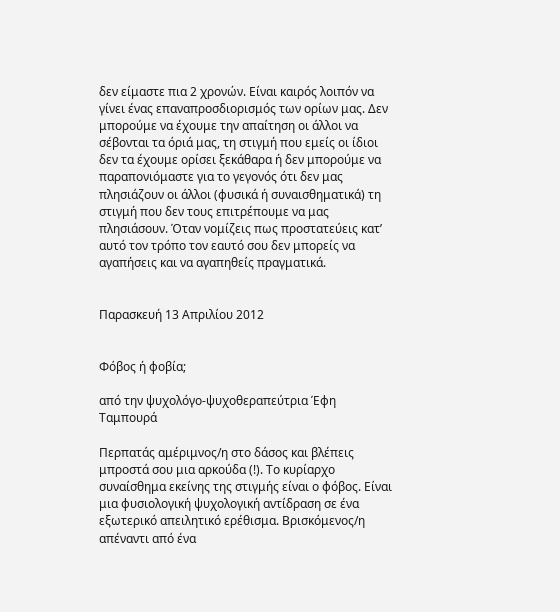δεν είμαστε πια 2 χρονών. Είναι καιρός λοιπόν να γίνει ένας επαναπροσδιορισμός των ορίων μας. Δεν μπορούμε να έχουμε την απαίτηση οι άλλοι να σέβονται τα όριά μας, τη στιγμή που εμείς οι ίδιοι δεν τα έχουμε ορίσει ξεκάθαρα ή δεν μπορούμε να παραπονιόμαστε για το γεγονός ότι δεν μας πλησιάζουν οι άλλοι (φυσικά ή συναισθηματικά) τη στιγμή που δεν τους επιτρέπουμε να μας πλησιάσουν. Όταν νομίζεις πως προστατεύεις κατ’ αυτό τον τρόπο τον εαυτό σου δεν μπορείς να αγαπήσεις και να αγαπηθείς πραγματικά.


Παρασκευή 13 Απριλίου 2012


Φόβος ή φοβία;

από την ψυχολόγο-ψυχοθεραπεύτρια Έφη Ταμπουρά

Περπατάς αμέριμνος/η στο δάσος και βλέπεις μπροστά σου μια αρκούδα (!). Το κυρίαρχο συναίσθημα εκείνης της στιγμής είναι ο φόβος. Είναι μια φυσιολογική ψυχολογική αντίδραση σε ένα εξωτερικό απειλητικό ερέθισμα. Βρισκόμενος/η απέναντι από ένα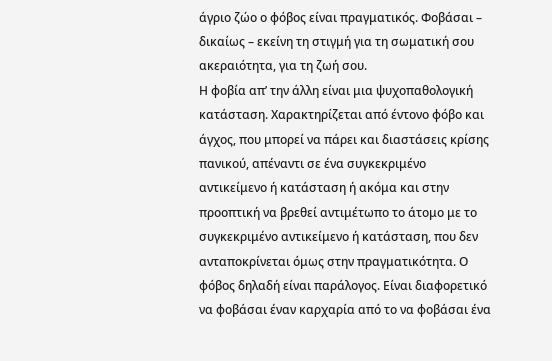άγριο ζώο ο φόβος είναι πραγματικός. Φοβάσαι – δικαίως – εκείνη τη στιγμή για τη σωματική σου ακεραιότητα, για τη ζωή σου.
Η φοβία απ’ την άλλη είναι μια ψυχοπαθολογική κατάσταση. Χαρακτηρίζεται από έντονο φόβο και άγχος, που μπορεί να πάρει και διαστάσεις κρίσης πανικού, απέναντι σε ένα συγκεκριμένο αντικείμενο ή κατάσταση ή ακόμα και στην προοπτική να βρεθεί αντιμέτωπο το άτομο με το συγκεκριμένο αντικείμενο ή κατάσταση, που δεν ανταποκρίνεται όμως στην πραγματικότητα. Ο φόβος δηλαδή είναι παράλογος. Είναι διαφορετικό να φοβάσαι έναν καρχαρία από το να φοβάσαι ένα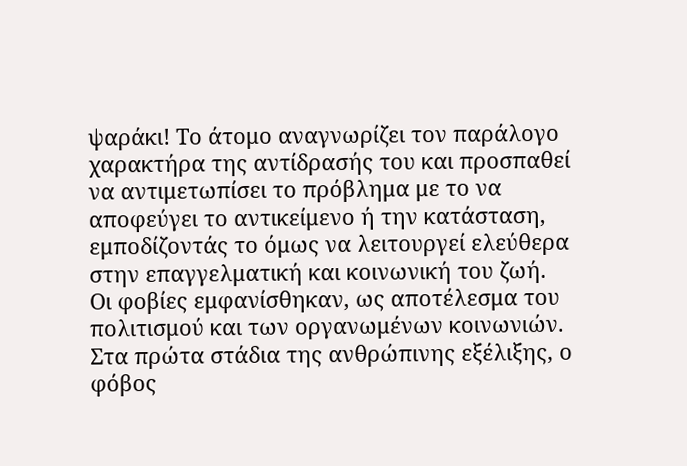ψαράκι! Το άτομο αναγνωρίζει τον παράλογο χαρακτήρα της αντίδρασής του και προσπαθεί να αντιμετωπίσει το πρόβλημα με το να αποφεύγει το αντικείμενο ή την κατάσταση, εμποδίζοντάς το όμως να λειτουργεί ελεύθερα στην επαγγελματική και κοινωνική του ζωή.
Οι φοβίες εμφανίσθηκαν, ως αποτέλεσμα του πολιτισμού και των οργανωμένων κοινωνιών. Στα πρώτα στάδια της ανθρώπινης εξέλιξης, ο φόβος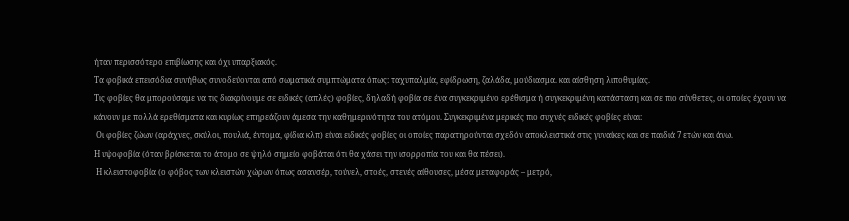ήταν περισσότερο επιβίωσης και όχι υπαρξιακός.
Τα φοβικά επεισόδια συνήθως συνοδεύονται από σωματικά συμπτώματα όπως: ταχυπαλμία, εφίδρωση, ζαλάδα, μούδιασμα. και αίσθηση λιποθυμίας.
Τις φοβίες θα μπορούσαμε να τις διακρίνουμε σε ειδικές (απλές) φοβίες, δηλαδή φοβία σε ένα συγκεκριμένο ερέθισμα ή συγκεκριμένη κατάσταση και σε πιο σύνθετες, οι οποίες έχουν να κάνουν με πολλά ερεθίσματα και κυρίως επηρεάζουν άμεσα την καθημερινότητα του ατόμου. Συγκεκριμένα μερικές πιο συχνές ειδικές φοβίες είναι:
 Οι φοβίες ζώων (αράχνες, σκύλοι, πουλιά, έντομα, φίδια κλπ) είναι ειδικές φοβίες οι οποίες παρατηρούνται σχεδόν αποκλειστικά στις γυναίκες και σε παιδιά 7 ετών και άνω.
Η υψοφοβία (όταν βρίσκεται το άτομο σε ψηλό σημείο φοβάται ότι θα χάσει την ισορροπία του και θα πέσει).
 Η κλειστοφοβία (ο φόβος των κλειστών χώρων όπως ασανσέρ, τούνελ, στοές, στενές αίθουσες, μέσα μεταφοράς – μετρό,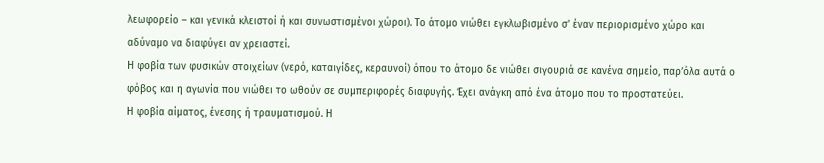λεωφορείο – και γενικά κλειστοί ή και συνωστισμένοι χώροι). Το άτομο νιώθει εγκλωβισμένο σ’ έναν περιορισμένο χώρο και αδύναμο να διαφύγει αν χρειαστεί.
Η φοβία των φυσικών στοιχείων (νερό, καταιγίδες, κεραυνοί) όπου το άτομο δε νιώθει σιγουριά σε κανένα σημείο, παρ’όλα αυτά ο φόβος και η αγωνία που νιώθει το ωθούν σε συμπεριφορές διαφυγής. Έχει ανάγκη από ένα άτομο που το προστατεύει.
Η φοβία αίματος, ένεσης ή τραυματισμού. Η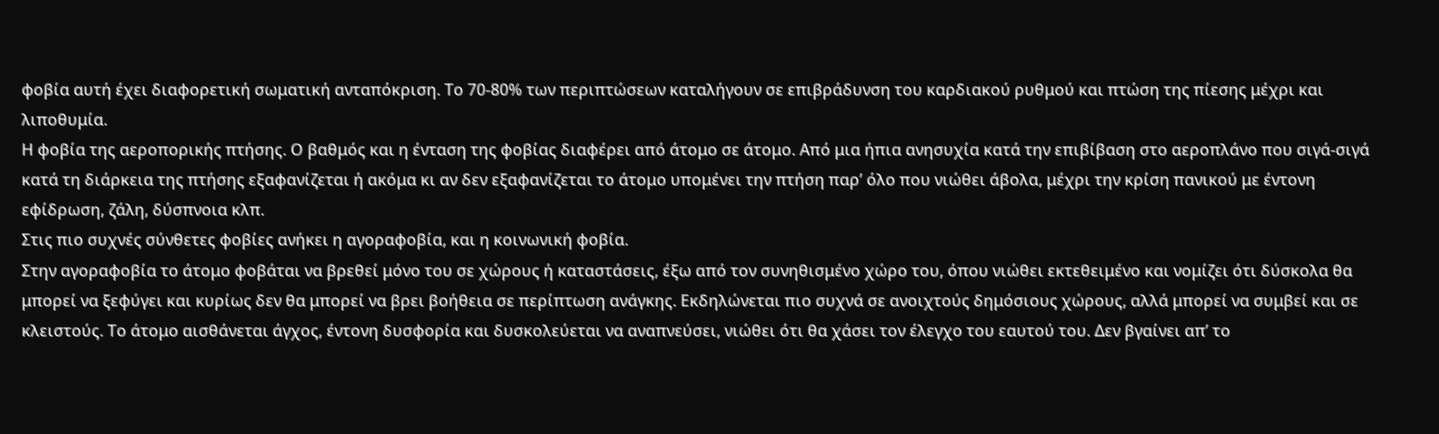φοβία αυτή έχει διαφορετική σωματική ανταπόκριση. Το 70-80% των περιπτώσεων καταλήγουν σε επιβράδυνση του καρδιακού ρυθμού και πτώση της πίεσης μέχρι και λιποθυμία.
Η φοβία της αεροπορικής πτήσης. Ο βαθμός και η ένταση της φοβίας διαφέρει από άτομο σε άτομο. Από μια ήπια ανησυχία κατά την επιβίβαση στο αεροπλάνο που σιγά-σιγά κατά τη διάρκεια της πτήσης εξαφανίζεται ή ακόμα κι αν δεν εξαφανίζεται το άτομο υπομένει την πτήση παρ’ όλο που νιώθει άβολα, μέχρι την κρίση πανικού με έντονη εφίδρωση, ζάλη, δύσπνοια κλπ.
Στις πιο συχνές σύνθετες φοβίες ανήκει η αγοραφοβία, και η κοινωνική φοβία.
Στην αγοραφοβία το άτομο φοβάται να βρεθεί μόνο του σε χώρους ή καταστάσεις, έξω από τον συνηθισμένο χώρο του, όπου νιώθει εκτεθειμένο και νομίζει ότι δύσκολα θα μπορεί να ξεφύγει και κυρίως δεν θα μπορεί να βρει βοήθεια σε περίπτωση ανάγκης. Εκδηλώνεται πιο συχνά σε ανοιχτούς δημόσιους χώρους, αλλά μπορεί να συμβεί και σε κλειστούς. Το άτομο αισθάνεται άγχος, έντονη δυσφορία και δυσκολεύεται να αναπνεύσει, νιώθει ότι θα χάσει τον έλεγχο του εαυτού του. Δεν βγαίνει απ’ το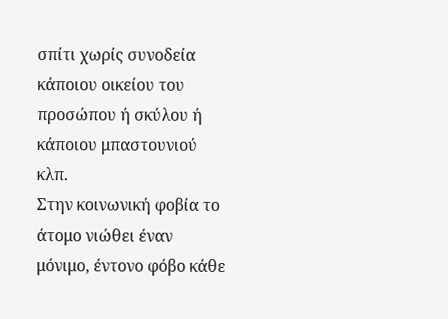σπίτι χωρίς συνοδεία κάποιου οικείου του προσώπου ή σκύλου ή κάποιου μπαστουνιού κλπ.
Στην κοινωνική φοβία το άτομο νιώθει έναν μόνιμο, έντονο φόβο κάθε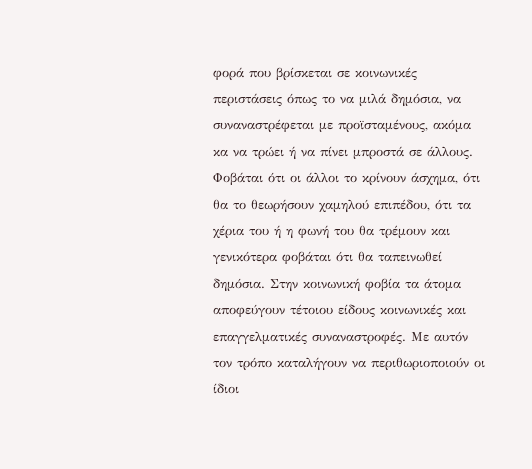φορά που βρίσκεται σε κοινωνικές περιστάσεις όπως το να μιλά δημόσια, να συναναστρέφεται με προϊσταμένους, ακόμα κα να τρώει ή να πίνει μπροστά σε άλλους. Φοβάται ότι οι άλλοι το κρίνουν άσχημα, ότι θα το θεωρήσουν χαμηλού επιπέδου, ότι τα χέρια του ή η φωνή του θα τρέμουν και γενικότερα φοβάται ότι θα ταπεινωθεί δημόσια. Στην κοινωνική φοβία τα άτομα αποφεύγουν τέτοιου είδους κοινωνικές και επαγγελματικές συναναστροφές. Με αυτόν τον τρόπο καταλήγουν να περιθωριοποιούν οι ίδιοι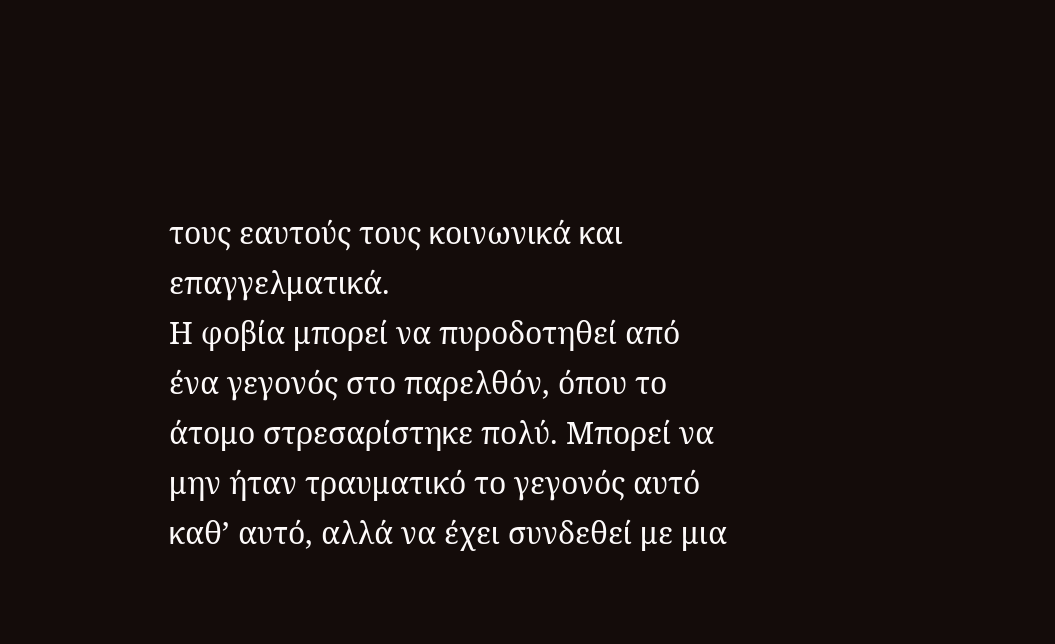τους εαυτούς τους κοινωνικά και επαγγελματικά.
Η φοβία μπορεί να πυροδοτηθεί από ένα γεγονός στο παρελθόν, όπου το άτομο στρεσαρίστηκε πολύ. Μπορεί να μην ήταν τραυματικό το γεγονός αυτό καθ’ αυτό, αλλά να έχει συνδεθεί με μια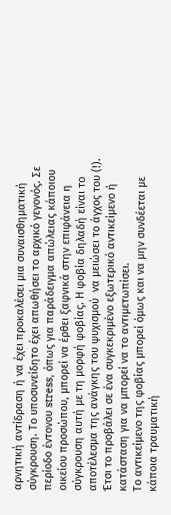αρνητική αντίδραση ή να έχει προκαλέσει μια συναισθηματική σύγκρουση. Το υποσυνείδητο έχει απωθήσει το αρχικό γεγονός. Σε περίοδο έντονου stress, όπως για παράδειγμα απώλειας κάποιου οικείου προσώπου, μπορεί να έρθει ξαφνικά στην επιφάνεια η σύγκρουση αυτή με τη μορφή φοβίας. Η φοβία δηλαδή είναι το αποτέλεσμα της ανάγκης του ψυχισμού  να μειώσει το άγχος του (!). Έτσι το προβάλει σε ένα συγκεκριμένο εξωτερικό αντικείμενο ή κατάσταση για να μπορεί να το αντιμετωπίσει.
Το αντικείμενο της φοβίας μπορεί όμως και να μην συνδέεται με κάποια τραυματική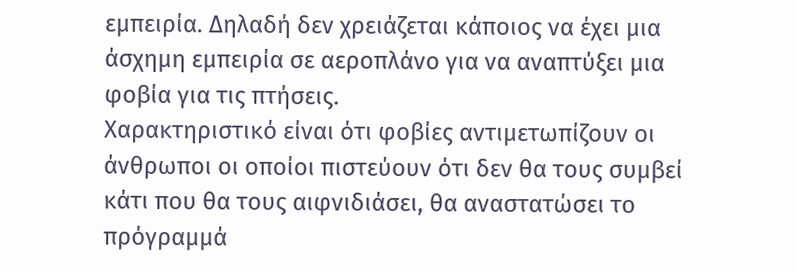εμπειρία. Δηλαδή δεν χρειάζεται κάποιος να έχει μια άσχημη εμπειρία σε αεροπλάνο για να αναπτύξει μια φοβία για τις πτήσεις.
Χαρακτηριστικό είναι ότι φοβίες αντιμετωπίζουν οι άνθρωποι οι οποίοι πιστεύουν ότι δεν θα τους συμβεί κάτι που θα τους αιφνιδιάσει, θα αναστατώσει το πρόγραμμά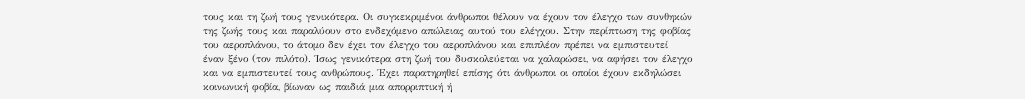τους και τη ζωή τους γενικότερα. Οι συγκεκριμένοι άνθρωποι θέλουν να έχουν τον έλεγχο των συνθηκών της ζωής τους και παραλύουν στο ενδεχόμενο απώλειας αυτού του ελέγχου. Στην περίπτωση της φοβίας του αεροπλάνου, το άτομο δεν έχει τον έλεγχο του αεροπλάνου και επιπλέον πρέπει να εμπιστευτεί έναν ξένο (τον πιλότο). Ίσως γενικότερα στη ζωή του δυσκολεύεται να χαλαρώσει, να αφήσει τον έλεγχο και να εμπιστευτεί τους ανθρώπους. Έχει παρατηρηθεί επίσης ότι άνθρωποι οι οποίοι έχουν εκδηλώσει κοινωνική φοβία, βίωναν ως παιδιά μια απορριπτική ή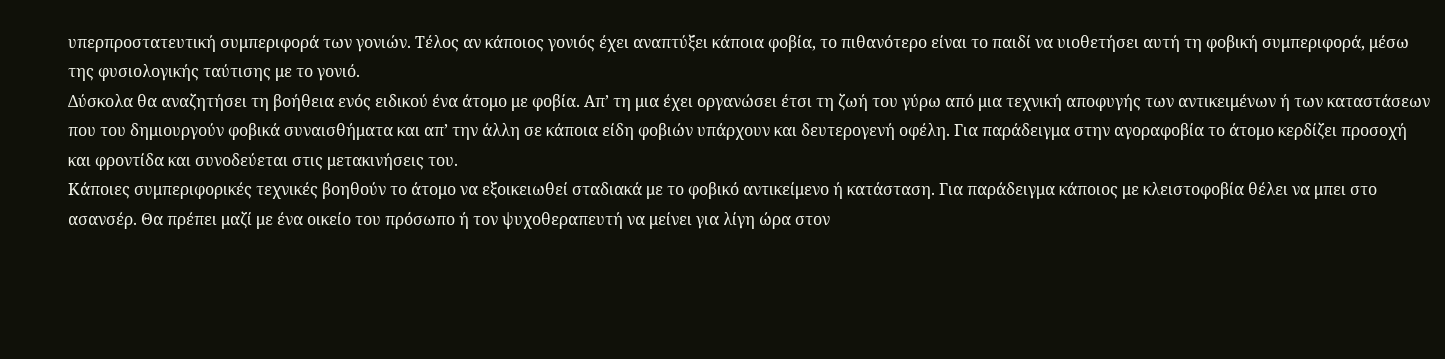υπερπροστατευτική συμπεριφορά των γονιών. Τέλος αν κάποιος γονιός έχει αναπτύξει κάποια φοβία, το πιθανότερο είναι το παιδί να υιοθετήσει αυτή τη φοβική συμπεριφορά, μέσω της φυσιολογικής ταύτισης με το γονιό.
Δύσκολα θα αναζητήσει τη βοήθεια ενός ειδικού ένα άτομο με φοβία. Απ’ τη μια έχει οργανώσει έτσι τη ζωή του γύρω από μια τεχνική αποφυγής των αντικειμένων ή των καταστάσεων που του δημιουργούν φοβικά συναισθήματα και απ’ την άλλη σε κάποια είδη φοβιών υπάρχουν και δευτερογενή οφέλη. Για παράδειγμα στην αγοραφοβία το άτομο κερδίζει προσοχή και φροντίδα και συνοδεύεται στις μετακινήσεις του.
Κάποιες συμπεριφορικές τεχνικές βοηθούν το άτομο να εξοικειωθεί σταδιακά με το φοβικό αντικείμενο ή κατάσταση. Για παράδειγμα κάποιος με κλειστοφοβία θέλει να μπει στο ασανσέρ. Θα πρέπει μαζί με ένα οικείο του πρόσωπο ή τον ψυχοθεραπευτή να μείνει για λίγη ώρα στον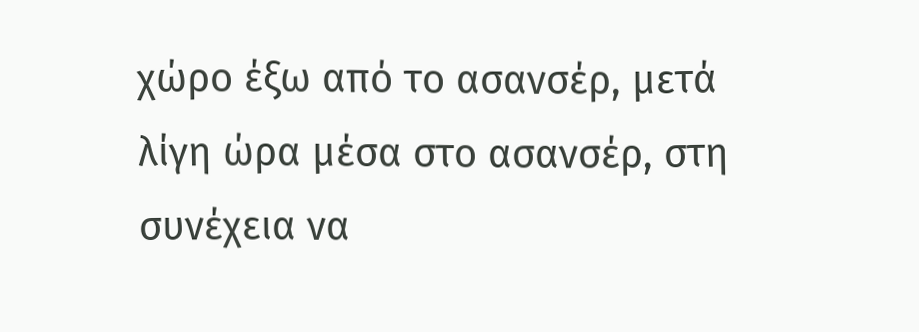χώρο έξω από το ασανσέρ, μετά λίγη ώρα μέσα στο ασανσέρ, στη συνέχεια να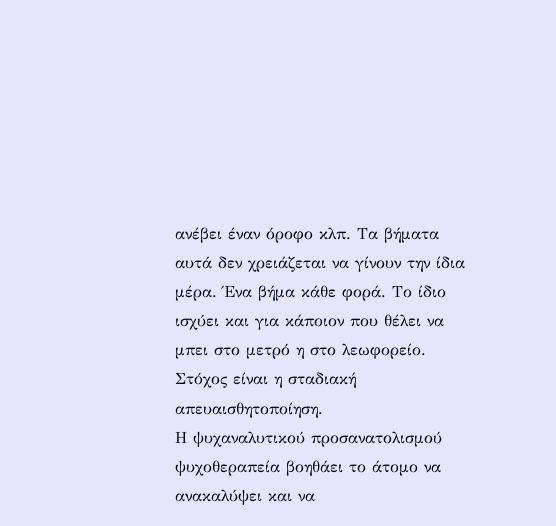ανέβει έναν όροφο κλπ. Τα βήματα αυτά δεν χρειάζεται να γίνουν την ίδια μέρα. Ένα βήμα κάθε φορά. Το ίδιο ισχύει και για κάποιον που θέλει να μπει στο μετρό η στο λεωφορείο. Στόχος είναι η σταδιακή απευαισθητοποίηση.
Η ψυχαναλυτικού προσανατολισμού ψυχοθεραπεία βοηθάει το άτομο να ανακαλύψει και να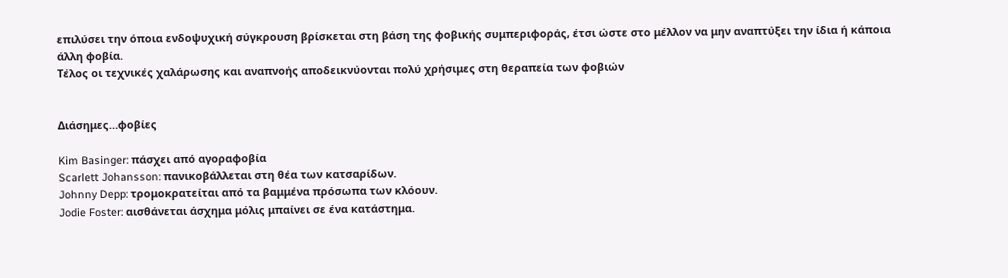επιλύσει την όποια ενδοψυχική σύγκρουση βρίσκεται στη βάση της φοβικής συμπεριφοράς, έτσι ώστε στο μέλλον να μην αναπτύξει την ίδια ή κάποια άλλη φοβία.
Τέλος οι τεχνικές χαλάρωσης και αναπνοής αποδεικνύονται πολύ χρήσιμες στη θεραπεία των φοβιών


Διάσημες…φοβίες

Kim Basinger: πάσχει από αγοραφοβία
Scarlett Johansson: πανικοβάλλεται στη θέα των κατσαρίδων.
Johnny Depp: τρομοκρατείται από τα βαμμένα πρόσωπα των κλόουν.
Jodie Foster: αισθάνεται άσχημα μόλις μπαίνει σε ένα κατάστημα.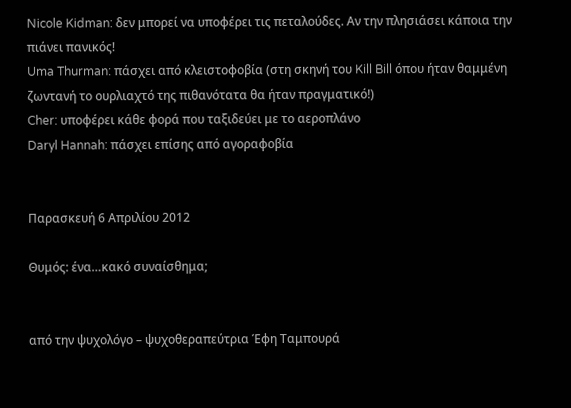Nicole Kidman: δεν μπορεί να υποφέρει τις πεταλούδες. Αν την πλησιάσει κάποια την πιάνει πανικός!
Uma Thurman: πάσχει από κλειστοφοβία (στη σκηνή του Kill Bill όπου ήταν θαμμένη ζωντανή το ουρλιαχτό της πιθανότατα θα ήταν πραγματικό!)
Cher: υποφέρει κάθε φορά που ταξιδεύει με το αεροπλάνο
Daryl Hannah: πάσχει επίσης από αγοραφοβία


Παρασκευή 6 Απριλίου 2012

Θυμός: ένα…κακό συναίσθημα;


από την ψυχολόγο – ψυχοθεραπεύτρια Έφη Ταμπουρά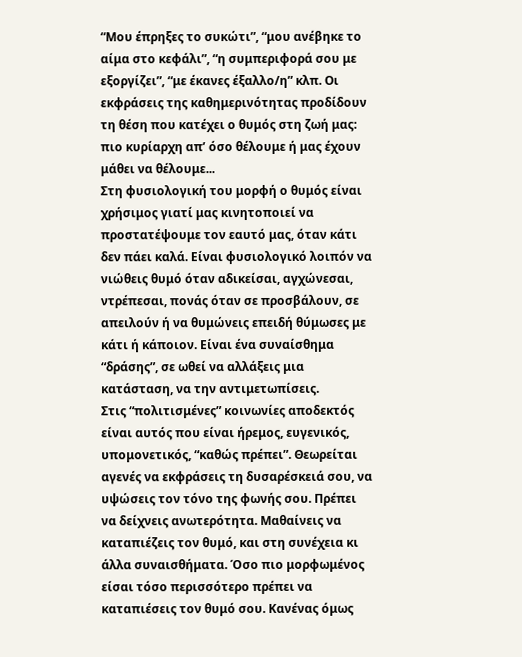“Μου έπρηξες το συκώτι”, “μου ανέβηκε το αίμα στο κεφάλι”, “η συμπεριφορά σου με εξοργίζει”, “με έκανες έξαλλο/η” κλπ. Οι εκφράσεις της καθημερινότητας προδίδουν τη θέση που κατέχει ο θυμός στη ζωή μας: πιο κυρίαρχη απ’ όσο θέλουμε ή μας έχουν μάθει να θέλουμε...
Στη φυσιολογική του μορφή ο θυμός είναι χρήσιμος γιατί μας κινητοποιεί να προστατέψουμε τον εαυτό μας, όταν κάτι δεν πάει καλά. Είναι φυσιολογικό λοιπόν να νιώθεις θυμό όταν αδικείσαι, αγχώνεσαι, ντρέπεσαι, πονάς όταν σε προσβάλουν, σε απειλούν ή να θυμώνεις επειδή θύμωσες με κάτι ή κάποιον. Είναι ένα συναίσθημα “δράσης”, σε ωθεί να αλλάξεις μια κατάσταση, να την αντιμετωπίσεις.
Στις “πολιτισμένες” κοινωνίες αποδεκτός είναι αυτός που είναι ήρεμος, ευγενικός, υπομονετικός, “καθώς πρέπει”. Θεωρείται αγενές να εκφράσεις τη δυσαρέσκειά σου, να υψώσεις τον τόνο της φωνής σου. Πρέπει να δείχνεις ανωτερότητα. Μαθαίνεις να καταπιέζεις τον θυμό, και στη συνέχεια κι άλλα συναισθήματα. Όσο πιο μορφωμένος είσαι τόσο περισσότερο πρέπει να καταπιέσεις τον θυμό σου. Κανένας όμως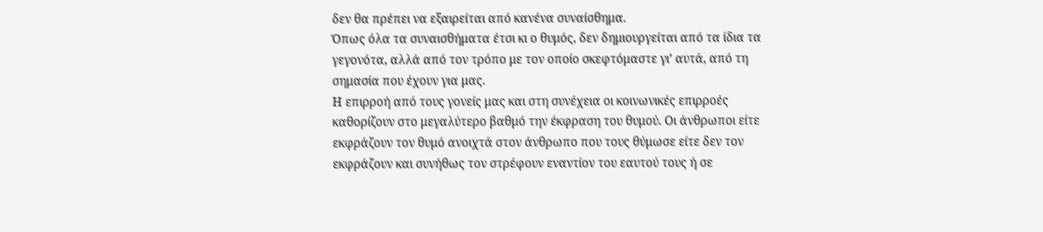δεν θα πρέπει να εξαιρείται από κανένα συναίσθημα.
Όπως όλα τα συναισθήματα έτσι κι ο θυμός, δεν δημιουργείται από τα ίδια τα γεγονότα, αλλά από τον τρόπο με τον οποίο σκεφτόμαστε γι’ αυτά, από τη σημασία που έχουν για μας.
Η επιρροή από τους γονείς μας και στη συνέχεια οι κοινωνικές επιρροές καθορίζουν στο μεγαλύτερο βαθμό την έκφραση του θυμού. Οι άνθρωποι είτε εκφράζουν τον θυμό ανοιχτά στον άνθρωπο που τους θύμωσε είτε δεν τον εκφράζουν και συνήθως τον στρέφουν εναντίον του εαυτού τους ή σε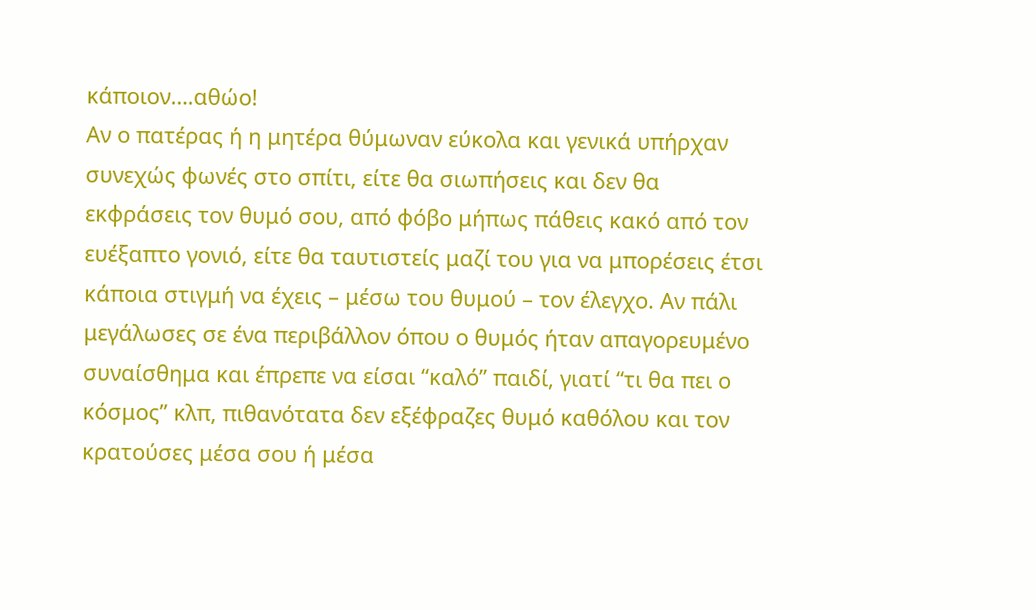κάποιον….αθώο!
Αν ο πατέρας ή η μητέρα θύμωναν εύκολα και γενικά υπήρχαν συνεχώς φωνές στο σπίτι, είτε θα σιωπήσεις και δεν θα εκφράσεις τον θυμό σου, από φόβο μήπως πάθεις κακό από τον ευέξαπτο γονιό, είτε θα ταυτιστείς μαζί του για να μπορέσεις έτσι κάποια στιγμή να έχεις – μέσω του θυμού – τον έλεγχο. Αν πάλι μεγάλωσες σε ένα περιβάλλον όπου ο θυμός ήταν απαγορευμένο συναίσθημα και έπρεπε να είσαι “καλό” παιδί, γιατί “τι θα πει ο κόσμος” κλπ, πιθανότατα δεν εξέφραζες θυμό καθόλου και τον κρατούσες μέσα σου ή μέσα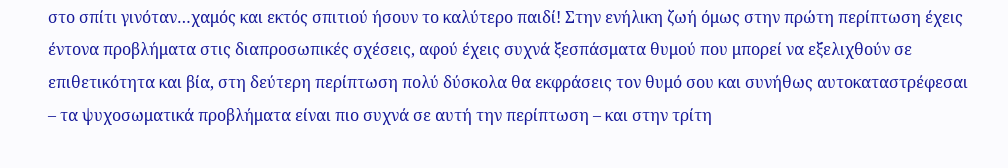στο σπίτι γινόταν…χαμός και εκτός σπιτιού ήσουν το καλύτερο παιδί! Στην ενήλικη ζωή όμως στην πρώτη περίπτωση έχεις έντονα προβλήματα στις διαπροσωπικές σχέσεις, αφού έχεις συχνά ξεσπάσματα θυμού που μπορεί να εξελιχθούν σε επιθετικότητα και βία, στη δεύτερη περίπτωση πολύ δύσκολα θα εκφράσεις τον θυμό σου και συνήθως αυτοκαταστρέφεσαι – τα ψυχοσωματικά προβλήματα είναι πιο συχνά σε αυτή την περίπτωση – και στην τρίτη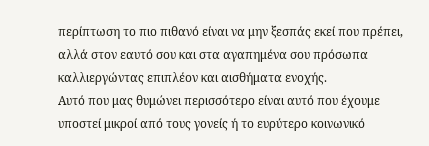περίπτωση το πιο πιθανό είναι να μην ξεσπάς εκεί που πρέπει, αλλά στον εαυτό σου και στα αγαπημένα σου πρόσωπα καλλιεργώντας επιπλέον και αισθήματα ενοχής.
Αυτό που μας θυμώνει περισσότερο είναι αυτό που έχουμε υποστεί μικροί από τους γονείς ή το ευρύτερο κοινωνικό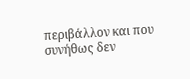περιβάλλον και που συνήθως δεν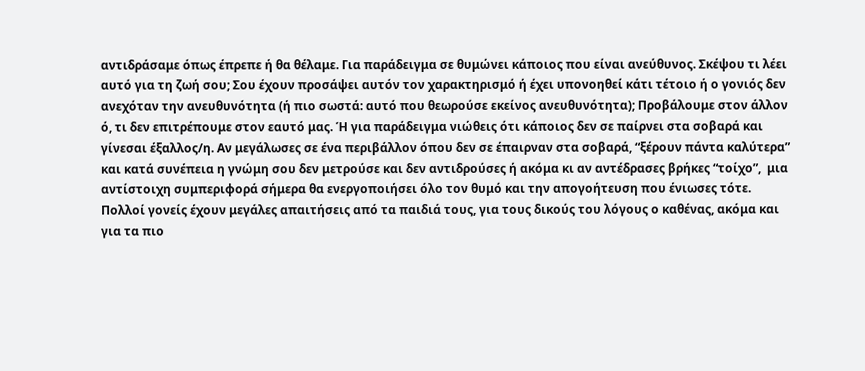αντιδράσαμε όπως έπρεπε ή θα θέλαμε. Για παράδειγμα σε θυμώνει κάποιος που είναι ανεύθυνος. Σκέψου τι λέει αυτό για τη ζωή σου; Σου έχουν προσάψει αυτόν τον χαρακτηρισμό ή έχει υπονοηθεί κάτι τέτοιο ή ο γονιός δεν ανεχόταν την ανευθυνότητα (ή πιο σωστά: αυτό που θεωρούσε εκείνος ανευθυνότητα); Προβάλουμε στον άλλον ό, τι δεν επιτρέπουμε στον εαυτό μας. Ή για παράδειγμα νιώθεις ότι κάποιος δεν σε παίρνει στα σοβαρά και γίνεσαι έξαλλος/η. Αν μεγάλωσες σε ένα περιβάλλον όπου δεν σε έπαιρναν στα σοβαρά, “ξέρουν πάντα καλύτερα” και κατά συνέπεια η γνώμη σου δεν μετρούσε και δεν αντιδρούσες ή ακόμα κι αν αντέδρασες βρήκες “τοίχο”,  μια αντίστοιχη συμπεριφορά σήμερα θα ενεργοποιήσει όλο τον θυμό και την απογοήτευση που ένιωσες τότε.
Πολλοί γονείς έχουν μεγάλες απαιτήσεις από τα παιδιά τους, για τους δικούς του λόγους ο καθένας, ακόμα και για τα πιο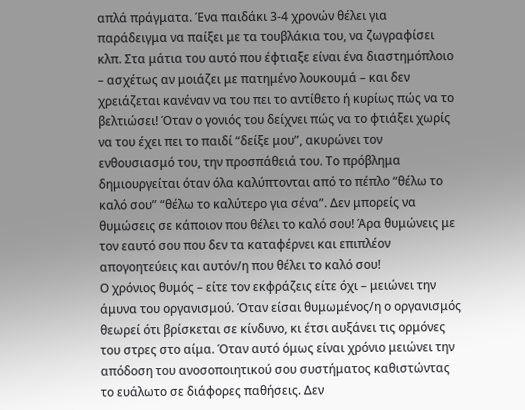απλά πράγματα. Ένα παιδάκι 3-4 χρονών θέλει για παράδειγμα να παίξει με τα τουβλάκια του, να ζωγραφίσει κλπ. Στα μάτια του αυτό που έφτιαξε είναι ένα διαστημόπλοιο – ασχέτως αν μοιάζει με πατημένο λουκουμά – και δεν χρειάζεται κανέναν να του πει το αντίθετο ή κυρίως πώς να το βελτιώσει! Όταν ο γονιός του δείχνει πώς να το φτιάξει χωρίς να του έχει πει το παιδί “δείξε μου”, ακυρώνει τον ενθουσιασμό του, την προσπάθειά του. Το πρόβλημα δημιουργείται όταν όλα καλύπτονται από το πέπλο “θέλω το καλό σου” “θέλω το καλύτερο για σένα”. Δεν μπορείς να θυμώσεις σε κάποιον που θέλει το καλό σου! Άρα θυμώνεις με τον εαυτό σου που δεν τα καταφέρνει και επιπλέον απογοητεύεις και αυτόν/η που θέλει το καλό σου!
Ο χρόνιος θυμός – είτε τον εκφράζεις είτε όχι – μειώνει την άμυνα του οργανισμού. Όταν είσαι θυμωμένος/η ο οργανισμός θεωρεί ότι βρίσκεται σε κίνδυνο, κι έτσι αυξάνει τις ορμόνες του στρες στο αίμα. Όταν αυτό όμως είναι χρόνιο μειώνει την απόδοση του ανοσοποιητικού σου συστήματος καθιστώντας το ευάλωτο σε διάφορες παθήσεις. Δεν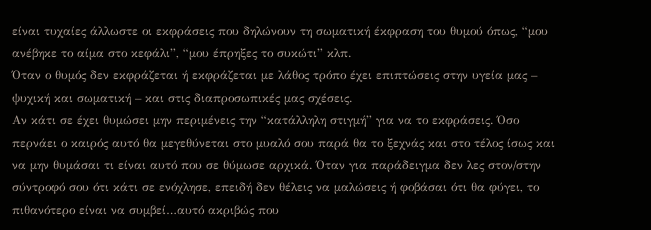είναι τυχαίες άλλωστε οι εκφράσεις που δηλώνουν τη σωματική έκφραση του θυμού όπως, “μου ανέβηκε το αίμα στο κεφάλι”, “μου έπρηξες το συκώτι” κλπ.
Όταν ο θυμός δεν εκφράζεται ή εκφράζεται με λάθος τρόπο έχει επιπτώσεις στην υγεία μας – ψυχική και σωματική – και στις διαπροσωπικές μας σχέσεις.
Αν κάτι σε έχει θυμώσει μην περιμένεις την “κατάλληλη στιγμή” για να το εκφράσεις. Όσο περνάει ο καιρός αυτό θα μεγεθύνεται στο μυαλό σου παρά θα το ξεχνάς και στο τέλος ίσως και να μην θυμάσαι τι είναι αυτό που σε θύμωσε αρχικά. Όταν για παράδειγμα δεν λες στον/στην σύντροφό σου ότι κάτι σε ενόχλησε, επειδή δεν θέλεις να μαλώσεις ή φοβάσαι ότι θα φύγει, το πιθανότερο είναι να συμβεί…αυτό ακριβώς που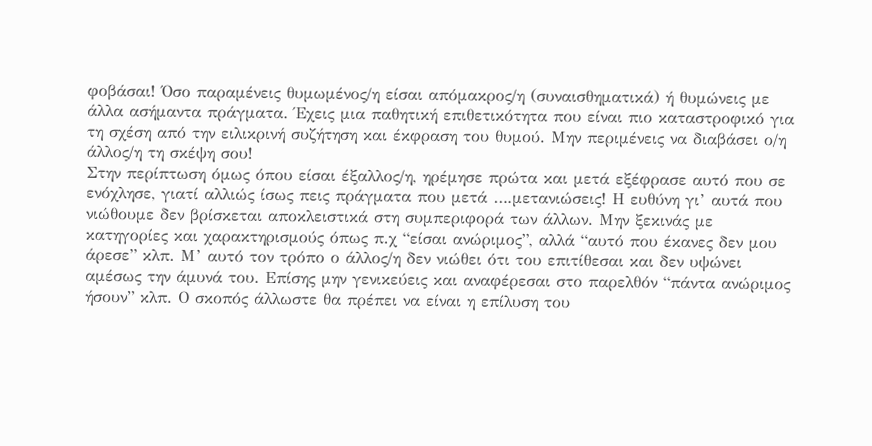φοβάσαι! Όσο παραμένεις θυμωμένος/η είσαι απόμακρος/η (συναισθηματικά) ή θυμώνεις με άλλα ασήμαντα πράγματα. Έχεις μια παθητική επιθετικότητα που είναι πιο καταστροφικό για τη σχέση από την ειλικρινή συζήτηση και έκφραση του θυμού. Μην περιμένεις να διαβάσει ο/η άλλος/η τη σκέψη σου!
Στην περίπτωση όμως όπου είσαι έξαλλος/η, ηρέμησε πρώτα και μετά εξέφρασε αυτό που σε ενόχλησε, γιατί αλλιώς ίσως πεις πράγματα που μετά ….μετανιώσεις! Η ευθύνη γι’ αυτά που νιώθουμε δεν βρίσκεται αποκλειστικά στη συμπεριφορά των άλλων. Μην ξεκινάς με κατηγορίες και χαρακτηρισμούς όπως π.χ “είσαι ανώριμος”, αλλά “αυτό που έκανες δεν μου άρεσε” κλπ. Μ’ αυτό τον τρόπο ο άλλος/η δεν νιώθει ότι του επιτίθεσαι και δεν υψώνει αμέσως την άμυνά του. Επίσης μην γενικεύεις και αναφέρεσαι στο παρελθόν “πάντα ανώριμος ήσουν” κλπ. Ο σκοπός άλλωστε θα πρέπει να είναι η επίλυση του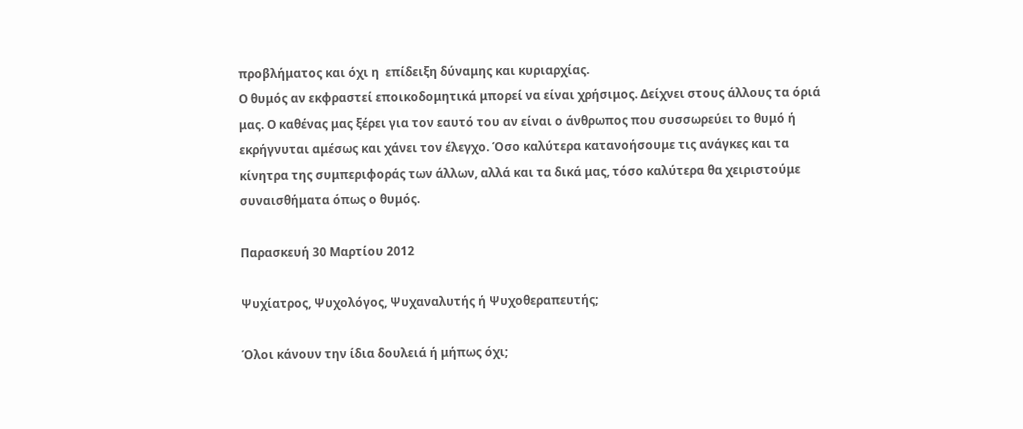προβλήματος και όχι η  επίδειξη δύναμης και κυριαρχίας.
Ο θυμός αν εκφραστεί εποικοδομητικά μπορεί να είναι χρήσιμος. Δείχνει στους άλλους τα όριά μας. Ο καθένας μας ξέρει για τον εαυτό του αν είναι ο άνθρωπος που συσσωρεύει το θυμό ή εκρήγνυται αμέσως και χάνει τον έλεγχο. Όσο καλύτερα κατανοήσουμε τις ανάγκες και τα κίνητρα της συμπεριφοράς των άλλων, αλλά και τα δικά μας, τόσο καλύτερα θα χειριστούμε συναισθήματα όπως ο θυμός.

Παρασκευή 30 Μαρτίου 2012

Ψυχίατρος, Ψυχολόγος, Ψυχαναλυτής ή Ψυχοθεραπευτής;

Όλοι κάνουν την ίδια δουλειά ή μήπως όχι;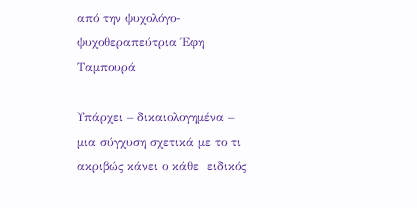από την ψυχολόγο-ψυχοθεραπεύτρια Έφη Ταμπουρά

Υπάρχει – δικαιολογημένα – μια σύγχυση σχετικά με το τι ακριβώς κάνει ο κάθε  ειδικός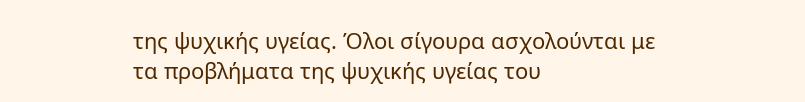της ψυχικής υγείας. Όλοι σίγουρα ασχολούνται με τα προβλήματα της ψυχικής υγείας του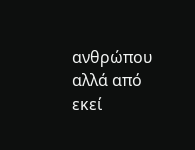ανθρώπου αλλά από εκεί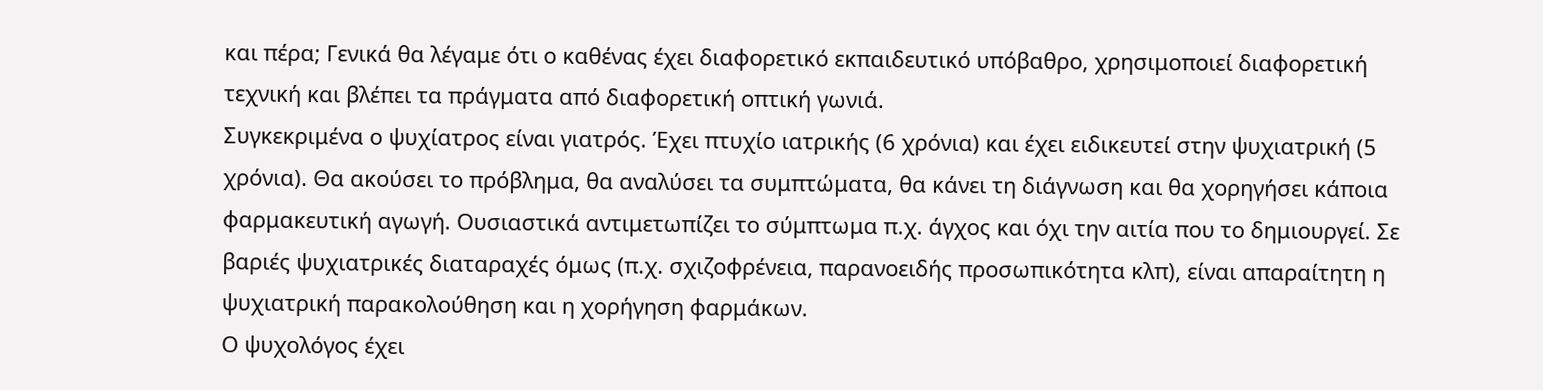και πέρα; Γενικά θα λέγαμε ότι ο καθένας έχει διαφορετικό εκπαιδευτικό υπόβαθρο, χρησιμοποιεί διαφορετική τεχνική και βλέπει τα πράγματα από διαφορετική οπτική γωνιά.
Συγκεκριμένα ο ψυχίατρος είναι γιατρός. Έχει πτυχίο ιατρικής (6 χρόνια) και έχει ειδικευτεί στην ψυχιατρική (5 χρόνια). Θα ακούσει το πρόβλημα, θα αναλύσει τα συμπτώματα, θα κάνει τη διάγνωση και θα χορηγήσει κάποια φαρμακευτική αγωγή. Ουσιαστικά αντιμετωπίζει το σύμπτωμα π.χ. άγχος και όχι την αιτία που το δημιουργεί. Σε βαριές ψυχιατρικές διαταραχές όμως (π.χ. σχιζοφρένεια, παρανοειδής προσωπικότητα κλπ), είναι απαραίτητη η ψυχιατρική παρακολούθηση και η χορήγηση φαρμάκων.
Ο ψυχολόγος έχει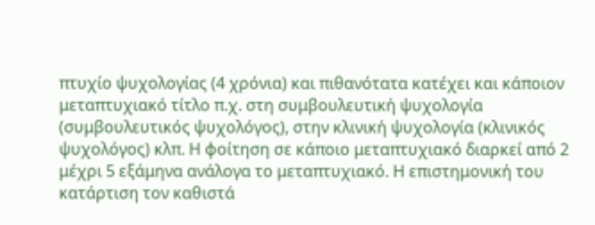πτυχίο ψυχολογίας (4 χρόνια) και πιθανότατα κατέχει και κάποιον μεταπτυχιακό τίτλο π.χ. στη συμβουλευτική ψυχολογία (συμβουλευτικός ψυχολόγος), στην κλινική ψυχολογία (κλινικός ψυχολόγος) κλπ. Η φοίτηση σε κάποιο μεταπτυχιακό διαρκεί από 2 μέχρι 5 εξάμηνα ανάλογα το μεταπτυχιακό. Η επιστημονική του κατάρτιση τον καθιστά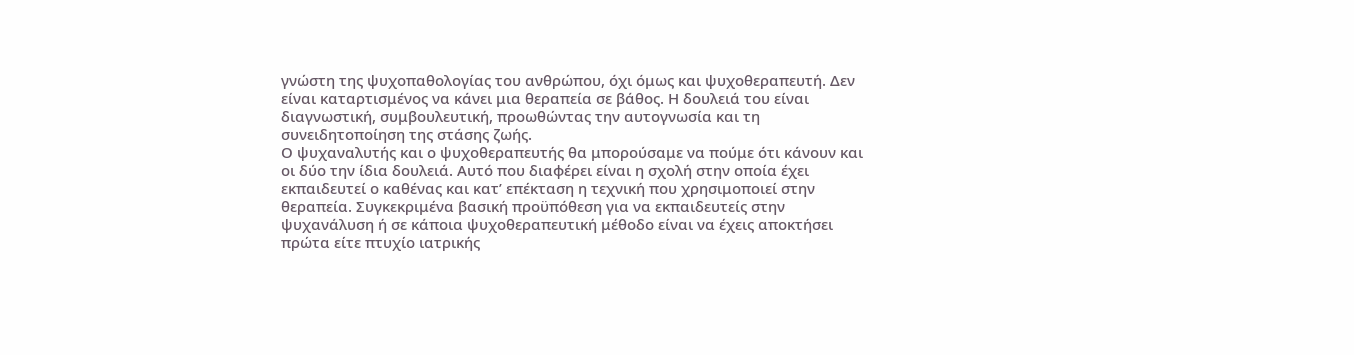γνώστη της ψυχοπαθολογίας του ανθρώπου, όχι όμως και ψυχοθεραπευτή. Δεν είναι καταρτισμένος να κάνει μια θεραπεία σε βάθος. Η δουλειά του είναι διαγνωστική, συμβουλευτική, προωθώντας την αυτογνωσία και τη συνειδητοποίηση της στάσης ζωής.
Ο ψυχαναλυτής και ο ψυχοθεραπευτής θα μπορούσαμε να πούμε ότι κάνουν και οι δύο την ίδια δουλειά. Αυτό που διαφέρει είναι η σχολή στην οποία έχει εκπαιδευτεί ο καθένας και κατ’ επέκταση η τεχνική που χρησιμοποιεί στην θεραπεία. Συγκεκριμένα βασική προϋπόθεση για να εκπαιδευτείς στην ψυχανάλυση ή σε κάποια ψυχοθεραπευτική μέθοδο είναι να έχεις αποκτήσει πρώτα είτε πτυχίο ιατρικής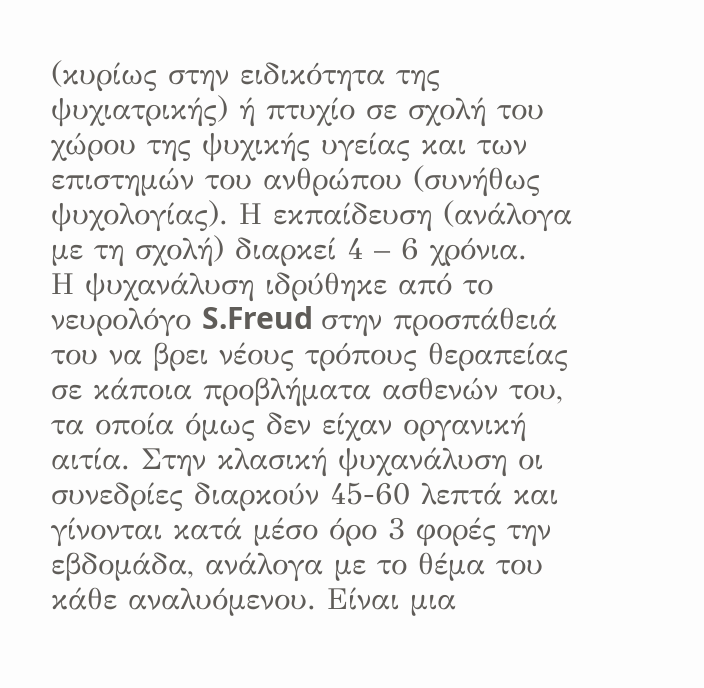(κυρίως στην ειδικότητα της ψυχιατρικής) ή πτυχίο σε σχολή του χώρου της ψυχικής υγείας και των επιστημών του ανθρώπου (συνήθως ψυχολογίας). Η εκπαίδευση (ανάλογα με τη σχολή) διαρκεί 4 – 6 χρόνια.
Η ψυχανάλυση ιδρύθηκε από το νευρολόγο S.Freud στην προσπάθειά του να βρει νέους τρόπους θεραπείας σε κάποια προβλήματα ασθενών του, τα οποία όμως δεν είχαν οργανική αιτία. Στην κλασική ψυχανάλυση οι συνεδρίες διαρκούν 45-60 λεπτά και γίνονται κατά μέσο όρο 3 φορές την εβδομάδα, ανάλογα με το θέμα του κάθε αναλυόμενου. Είναι μια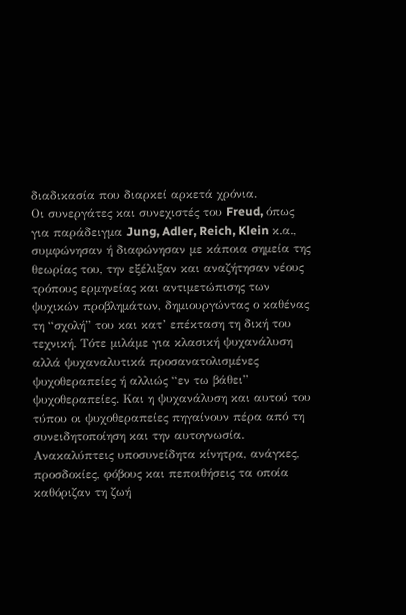διαδικασία που διαρκεί αρκετά χρόνια.
Οι συνεργάτες και συνεχιστές του Freud, όπως για παράδειγμα Jung, Adler, Reich, Klein κ.α., συμφώνησαν ή διαφώνησαν με κάποια σημεία της θεωρίας του, την εξέλιξαν και αναζήτησαν νέους τρόπους ερμηνείας και αντιμετώπισης των ψυχικών προβλημάτων, δημιουργώντας ο καθένας τη “σχολή” του και κατ’ επέκταση τη δική του τεχνική. Τότε μιλάμε για κλασική ψυχανάλυση αλλά ψυχαναλυτικά προσανατολισμένες ψυχοθεραπείες ή αλλιώς “εν τω βάθει” ψυχοθεραπείες. Και η ψυχανάλυση και αυτού του τύπου οι ψυχοθεραπείες πηγαίνουν πέρα από τη συνειδητοποίηση και την αυτογνωσία. Ανακαλύπτεις υποσυνείδητα κίνητρα, ανάγκες, προσδοκίες, φόβους και πεποιθήσεις τα οποία καθόριζαν τη ζωή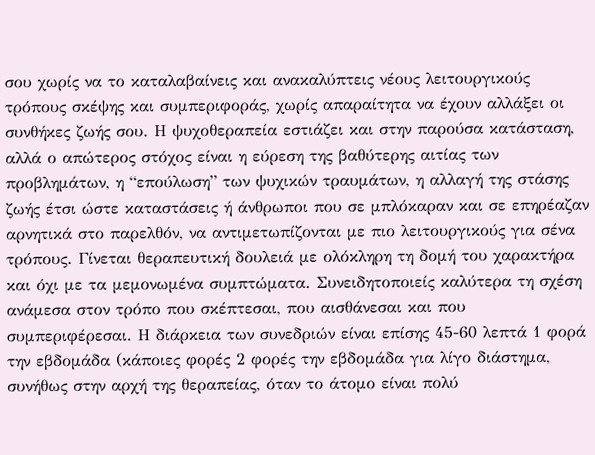σου χωρίς να το καταλαβαίνεις και ανακαλύπτεις νέους λειτουργικούς τρόπους σκέψης και συμπεριφοράς, χωρίς απαραίτητα να έχουν αλλάξει οι συνθήκες ζωής σου. Η ψυχοθεραπεία εστιάζει και στην παρούσα κατάσταση, αλλά ο απώτερος στόχος είναι η εύρεση της βαθύτερης αιτίας των προβλημάτων, η “επούλωση” των ψυχικών τραυμάτων, η αλλαγή της στάσης ζωής έτσι ώστε καταστάσεις ή άνθρωποι που σε μπλόκαραν και σε επηρέαζαν αρνητικά στο παρελθόν, να αντιμετωπίζονται με πιο λειτουργικούς για σένα τρόπους. Γίνεται θεραπευτική δουλειά με ολόκληρη τη δομή του χαρακτήρα και όχι με τα μεμονωμένα συμπτώματα. Συνειδητοποιείς καλύτερα τη σχέση ανάμεσα στον τρόπο που σκέπτεσαι, που αισθάνεσαι και που συμπεριφέρεσαι. Η διάρκεια των συνεδριών είναι επίσης 45-60 λεπτά 1 φορά την εβδομάδα (κάποιες φορές 2 φορές την εβδομάδα για λίγο διάστημα, συνήθως στην αρχή της θεραπείας, όταν το άτομο είναι πολύ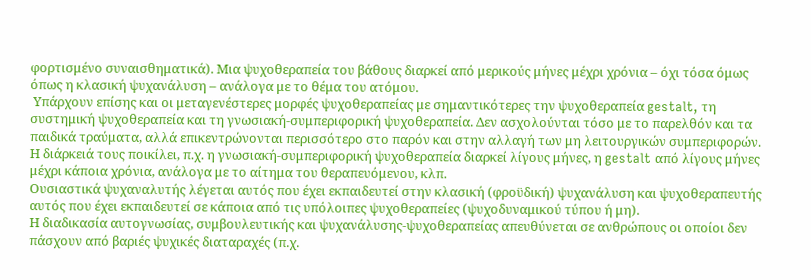φορτισμένο συναισθηματικά). Μια ψυχοθεραπεία του βάθους διαρκεί από μερικούς μήνες μέχρι χρόνια – όχι τόσα όμως όπως η κλασική ψυχανάλυση – ανάλογα με το θέμα του ατόμου.
 Υπάρχουν επίσης και οι μεταγενέστερες μορφές ψυχοθεραπείας με σημαντικότερες την ψυχοθεραπεία gestalt, τη συστημική ψυχοθεραπεία και τη γνωσιακή-συμπεριφορική ψυχοθεραπεία. Δεν ασχολούνται τόσο με το παρελθόν και τα παιδικά τραύματα, αλλά επικεντρώνονται περισσότερο στο παρόν και στην αλλαγή των μη λειτουργικών συμπεριφορών. Η διάρκειά τους ποικίλει, π.χ. η γνωσιακή-συμπεριφορική ψυχοθεραπεία διαρκεί λίγους μήνες, η gestalt από λίγους μήνες μέχρι κάποια χρόνια, ανάλογα με το αίτημα του θεραπευόμενου, κλπ.
Ουσιαστικά ψυχαναλυτής λέγεται αυτός που έχει εκπαιδευτεί στην κλασική (φροϋδική) ψυχανάλυση και ψυχοθεραπευτής αυτός που έχει εκπαιδευτεί σε κάποια από τις υπόλοιπες ψυχοθεραπείες (ψυχοδυναμικού τύπου ή μη).
Η διαδικασία αυτογνωσίας, συμβουλευτικής και ψυχανάλυσης-ψυχοθεραπείας απευθύνεται σε ανθρώπους οι οποίοι δεν πάσχουν από βαριές ψυχικές διαταραχές (π.χ.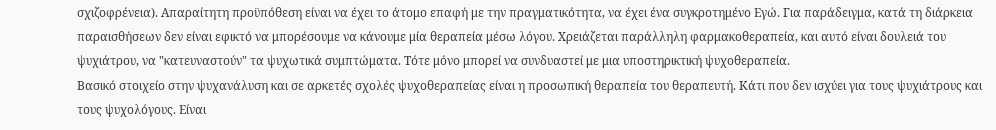σχιζοφρένεια). Απαραίτητη προϋπόθεση είναι να έχει το άτομο επαφή με την πραγματικότητα, να έχει ένα συγκροτημένο Εγώ. Για παράδειγμα, κατά τη διάρκεια παραισθήσεων δεν είναι εφικτό να μπορέσουμε να κάνουμε μία θεραπεία μέσω λόγου. Χρειάζεται παράλληλη φαρμακοθεραπεία, και αυτό είναι δουλειά του ψυχιάτρου, να "κατευναστούν" τα ψυχωτικά συμπτώματα. Τότε μόνο μπορεί να συνδυαστεί με μια υποστηρικτική ψυχοθεραπεία.
Βασικό στοιχείο στην ψυχανάλυση και σε αρκετές σχολές ψυχοθεραπείας είναι η προσωπική θεραπεία του θεραπευτή. Κάτι που δεν ισχύει για τους ψυχιάτρους και τους ψυχολόγους. Είναι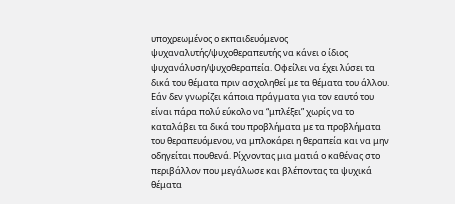υποχρεωμένος ο εκπαιδευόμενος ψυχαναλυτής/ψυχοθεραπευτής να κάνει ο ίδιος ψυχανάλυση/ψυχοθεραπεία. Οφείλει να έχει λύσει τα δικά του θέματα πριν ασχοληθεί με τα θέματα του άλλου. Εάν δεν γνωρίζει κάποια πράγματα για τον εαυτό του είναι πάρα πολύ εύκολο να “μπλέξει” χωρίς να το καταλάβει τα δικά του προβλήματα με τα προβλήματα του θεραπευόμενου, να μπλοκάρει η θεραπεία και να μην οδηγείται πουθενά. Ρίχνοντας μια ματιά ο καθένας στο περιβάλλον που μεγάλωσε και βλέποντας τα ψυχικά θέματα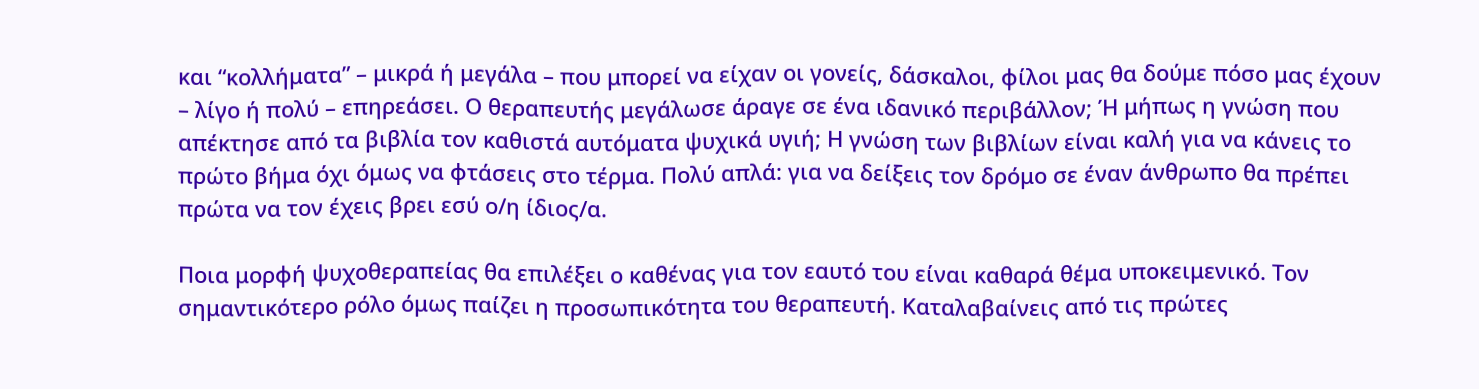και “κολλήματα” – μικρά ή μεγάλα – που μπορεί να είχαν οι γονείς, δάσκαλοι, φίλοι μας θα δούμε πόσο μας έχουν – λίγο ή πολύ – επηρεάσει. Ο θεραπευτής μεγάλωσε άραγε σε ένα ιδανικό περιβάλλον; Ή μήπως η γνώση που απέκτησε από τα βιβλία τον καθιστά αυτόματα ψυχικά υγιή; Η γνώση των βιβλίων είναι καλή για να κάνεις το πρώτο βήμα όχι όμως να φτάσεις στο τέρμα. Πολύ απλά: για να δείξεις τον δρόμο σε έναν άνθρωπο θα πρέπει πρώτα να τον έχεις βρει εσύ ο/η ίδιος/α.

Ποια μορφή ψυχοθεραπείας θα επιλέξει ο καθένας για τον εαυτό του είναι καθαρά θέμα υποκειμενικό. Τον σημαντικότερο ρόλο όμως παίζει η προσωπικότητα του θεραπευτή. Καταλαβαίνεις από τις πρώτες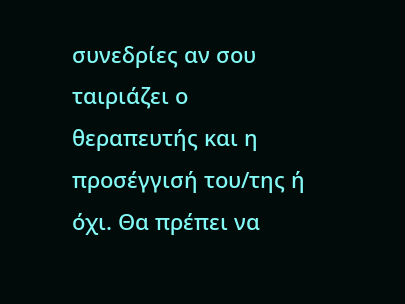συνεδρίες αν σου ταιριάζει ο θεραπευτής και η προσέγγισή του/της ή όχι. Θα πρέπει να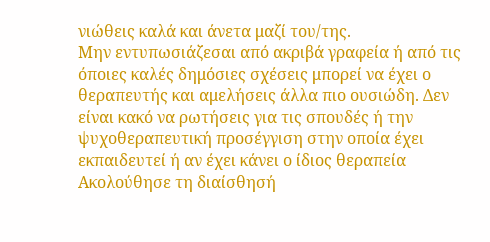νιώθεις καλά και άνετα μαζί του/της.
Μην εντυπωσιάζεσαι από ακριβά γραφεία ή από τις όποιες καλές δημόσιες σχέσεις μπορεί να έχει ο θεραπευτής και αμελήσεις άλλα πιο ουσιώδη. Δεν είναι κακό να ρωτήσεις για τις σπουδές ή την ψυχοθεραπευτική προσέγγιση στην οποία έχει εκπαιδευτεί ή αν έχει κάνει ο ίδιος θεραπεία
Ακολούθησε τη διαίσθησή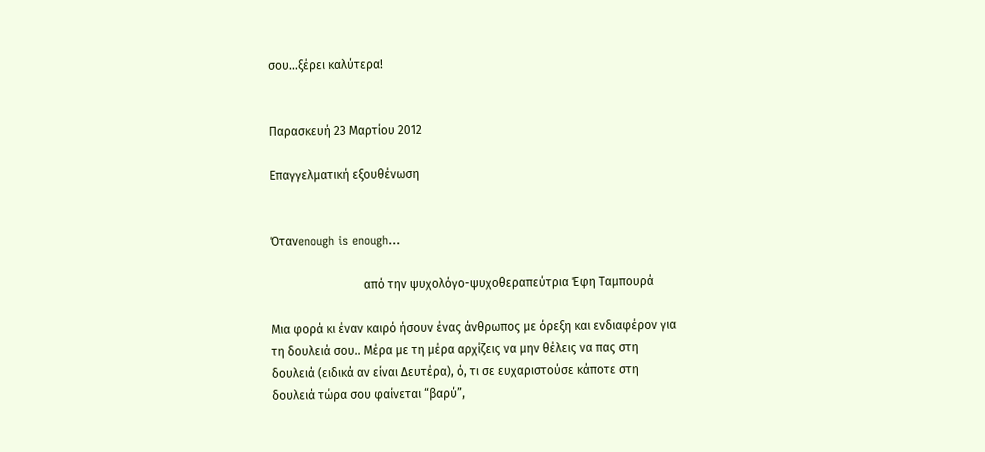σου…ξέρει καλύτερα!


Παρασκευή 23 Μαρτίου 2012

Επαγγελματική εξουθένωση


Ότανenough is enough...

                               από την ψυχολόγο-ψυχοθεραπεύτρια Έφη Ταμπουρά

Μια φορά κι έναν καιρό ήσουν ένας άνθρωπος με όρεξη και ενδιαφέρον για τη δουλειά σου.. Μέρα με τη μέρα αρχίζεις να μην θέλεις να πας στη δουλειά (ειδικά αν είναι Δευτέρα), ό, τι σε ευχαριστούσε κάποτε στη δουλειά τώρα σου φαίνεται “βαρύ”,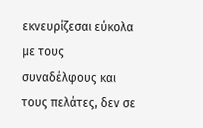εκνευρίζεσαι εύκολα με τους συναδέλφους και τους πελάτες, δεν σε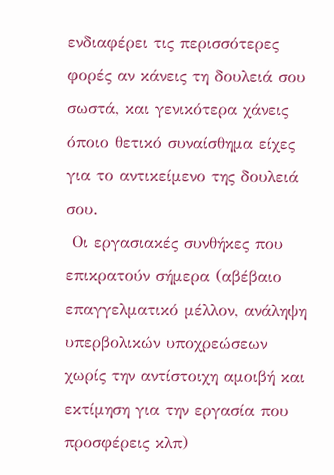ενδιαφέρει τις περισσότερες φορές αν κάνεις τη δουλειά σου σωστά, και γενικότερα χάνεις όποιο θετικό συναίσθημα είχες για το αντικείμενο της δουλειά σου.
 Οι εργασιακές συνθήκες που επικρατούν σήμερα (αβέβαιο επαγγελματικό μέλλον, ανάληψη υπερβολικών υποχρεώσεων χωρίς την αντίστοιχη αμοιβή και εκτίμηση για την εργασία που προσφέρεις κλπ)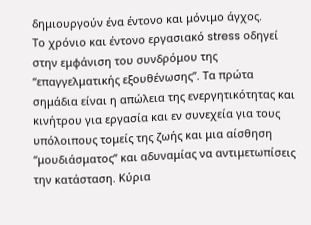δημιουργούν ένα έντονο και μόνιμο άγχος.
Το χρόνιο και έντονο εργασιακό stress οδηγεί στην εμφάνιση του συνδρόμου της “επαγγελματικής εξουθένωσης”. Τα πρώτα σημάδια είναι η απώλεια της ενεργητικότητας και κινήτρου για εργασία και εν συνεχεία για τους υπόλοιπους τομείς της ζωής και μια αίσθηση “μουδιάσματος” και αδυναμίας να αντιμετωπίσεις την κατάσταση. Κύρια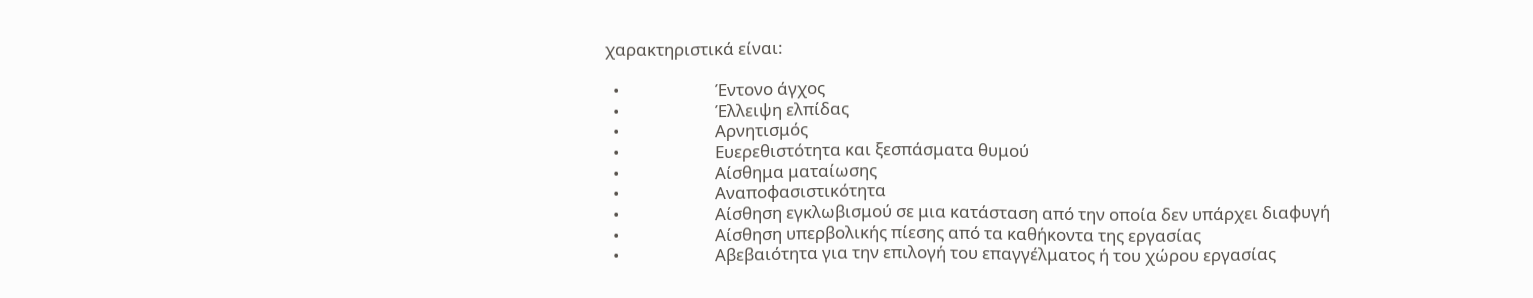χαρακτηριστικά είναι:

  •                        Έντονο άγχος
  •                        Έλλειψη ελπίδας
  •                        Αρνητισμός
  •                        Ευερεθιστότητα και ξεσπάσματα θυμού
  •                        Αίσθημα ματαίωσης
  •                        Αναποφασιστικότητα
  •                        Αίσθηση εγκλωβισμού σε μια κατάσταση από την οποία δεν υπάρχει διαφυγή
  •                        Αίσθηση υπερβολικής πίεσης από τα καθήκοντα της εργασίας
  •                        Αβεβαιότητα για την επιλογή του επαγγέλματος ή του χώρου εργασίας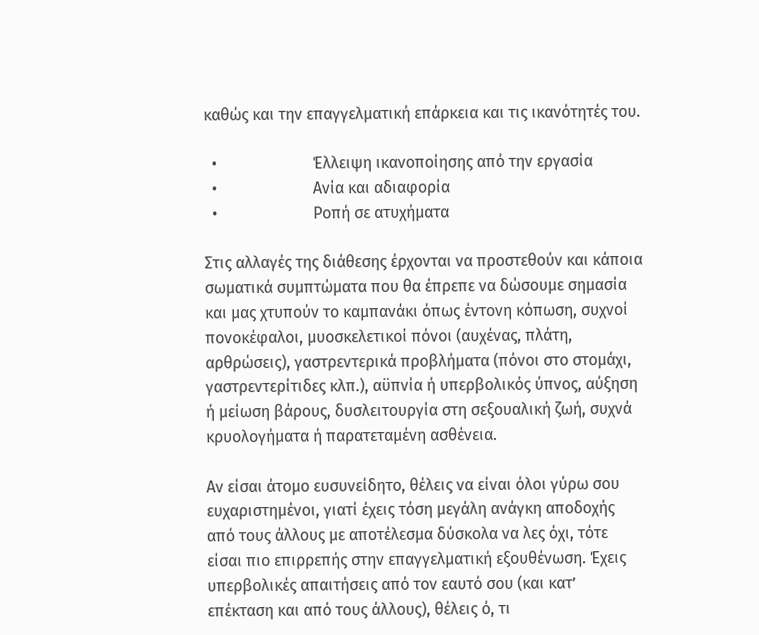καθώς και την επαγγελματική επάρκεια και τις ικανότητές του.

  •                        Έλλειψη ικανοποίησης από την εργασία
  •                        Ανία και αδιαφορία
  •                        Ροπή σε ατυχήματα

Στις αλλαγές της διάθεσης έρχονται να προστεθούν και κάποια σωματικά συμπτώματα που θα έπρεπε να δώσουμε σημασία και μας χτυπούν το καμπανάκι όπως έντονη κόπωση, συχνοί πονοκέφαλοι, μυοσκελετικοί πόνοι (αυχένας, πλάτη, αρθρώσεις), γαστρεντερικά προβλήματα (πόνοι στο στομάχι, γαστρεντερίτιδες κλπ.), αϋπνία ή υπερβολικός ύπνος, αύξηση ή μείωση βάρους, δυσλειτουργία στη σεξουαλική ζωή, συχνά κρυολογήματα ή παρατεταμένη ασθένεια.

Αν είσαι άτομο ευσυνείδητο, θέλεις να είναι όλοι γύρω σου ευχαριστημένοι, γιατί έχεις τόση μεγάλη ανάγκη αποδοχής από τους άλλους με αποτέλεσμα δύσκολα να λες όχι, τότε είσαι πιο επιρρεπής στην επαγγελματική εξουθένωση. Έχεις υπερβολικές απαιτήσεις από τον εαυτό σου (και κατ’ επέκταση και από τους άλλους), θέλεις ό, τι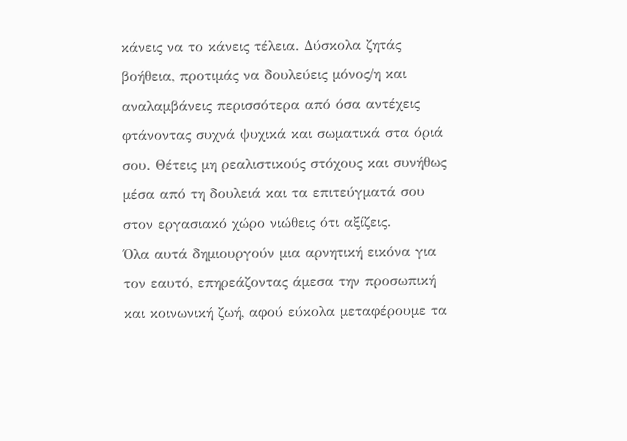κάνεις να το κάνεις τέλεια. Δύσκολα ζητάς  βοήθεια, προτιμάς να δουλεύεις μόνος/η και αναλαμβάνεις περισσότερα από όσα αντέχεις φτάνοντας συχνά ψυχικά και σωματικά στα όριά σου. Θέτεις μη ρεαλιστικούς στόχους και συνήθως μέσα από τη δουλειά και τα επιτεύγματά σου στον εργασιακό χώρο νιώθεις ότι αξίζεις.
Όλα αυτά δημιουργούν μια αρνητική εικόνα για τον εαυτό, επηρεάζοντας άμεσα την προσωπική και κοινωνική ζωή, αφού εύκολα μεταφέρουμε τα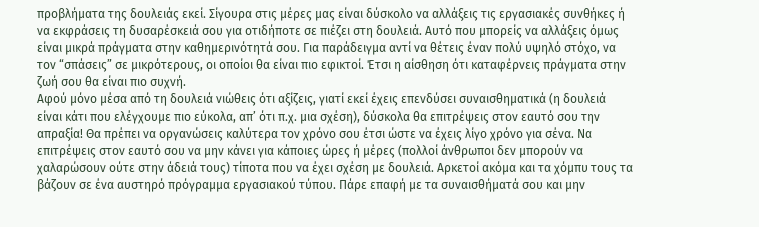προβλήματα της δουλειάς εκεί. Σίγουρα στις μέρες μας είναι δύσκολο να αλλάξεις τις εργασιακές συνθήκες ή να εκφράσεις τη δυσαρέσκειά σου για οτιδήποτε σε πιέζει στη δουλειά. Αυτό που μπορείς να αλλάξεις όμως είναι μικρά πράγματα στην καθημερινότητά σου. Για παράδειγμα αντί να θέτεις έναν πολύ υψηλό στόχο, να τον “σπάσεις” σε μικρότερους, οι οποίοι θα είναι πιο εφικτοί. Έτσι η αίσθηση ότι καταφέρνεις πράγματα στην ζωή σου θα είναι πιο συχνή.
Αφού μόνο μέσα από τη δουλειά νιώθεις ότι αξίζεις, γιατί εκεί έχεις επενδύσει συναισθηματικά (η δουλειά είναι κάτι που ελέγχουμε πιο εύκολα, απ’ ότι π.χ. μια σχέση), δύσκολα θα επιτρέψεις στον εαυτό σου την απραξία! Θα πρέπει να οργανώσεις καλύτερα τον χρόνο σου έτσι ώστε να έχεις λίγο χρόνο για σένα. Να επιτρέψεις στον εαυτό σου να μην κάνει για κάποιες ώρες ή μέρες (πολλοί άνθρωποι δεν μπορούν να χαλαρώσουν ούτε στην άδειά τους) τίποτα που να έχει σχέση με δουλειά. Αρκετοί ακόμα και τα χόμπυ τους τα βάζουν σε ένα αυστηρό πρόγραμμα εργασιακού τύπου. Πάρε επαφή με τα συναισθήματά σου και μην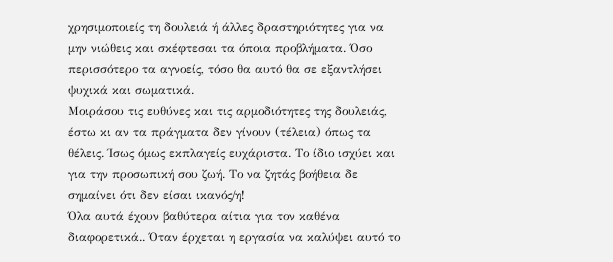χρησιμοποιείς τη δουλειά ή άλλες δραστηριότητες για να μην νιώθεις και σκέφτεσαι τα όποια προβλήματα. Όσο περισσότερο τα αγνοείς, τόσο θα αυτό θα σε εξαντλήσει ψυχικά και σωματικά.
Μοιράσου τις ευθύνες και τις αρμοδιότητες της δουλειάς, έστω κι αν τα πράγματα δεν γίνουν (τέλεια) όπως τα θέλεις. Ίσως όμως εκπλαγείς ευχάριστα. Το ίδιο ισχύει και για την προσωπική σου ζωή. Το να ζητάς βοήθεια δε σημαίνει ότι δεν είσαι ικανός/η!
Όλα αυτά έχουν βαθύτερα αίτια για τον καθένα διαφορετικά.. Όταν έρχεται η εργασία να καλύψει αυτό το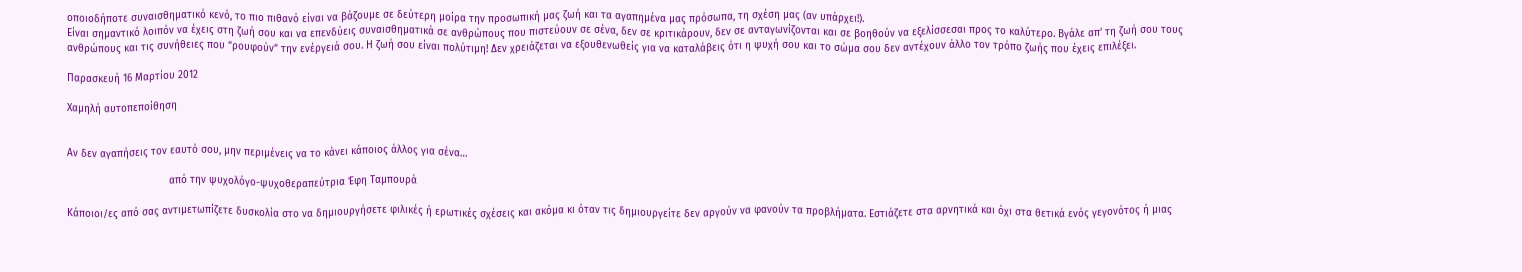οποιοδήποτε συναισθηματικό κενό, το πιο πιθανό είναι να βάζουμε σε δεύτερη μοίρα την προσωπική μας ζωή και τα αγαπημένα μας πρόσωπα, τη σχέση μας (αν υπάρχει!).
Είναι σημαντικό λοιπόν να έχεις στη ζωή σου και να επενδύεις συναισθηματικά σε ανθρώπους που πιστεύουν σε σένα, δεν σε κριτικάρουν, δεν σε ανταγωνίζονται και σε βοηθούν να εξελίσσεσαι προς το καλύτερο. Βγάλε απ’ τη ζωή σου τους ανθρώπους και τις συνήθειες που “ρουφούν” την ενέργειά σου. Η ζωή σου είναι πολύτιμη! Δεν χρειάζεται να εξουθενωθείς για να καταλάβεις ότι η ψυχή σου και το σώμα σου δεν αντέχουν άλλο τον τρόπο ζωής που έχεις επιλέξει.

Παρασκευή 16 Μαρτίου 2012

Χαμηλή αυτοπεποίθηση


Αν δεν αγαπήσεις τον εαυτό σου, μην περιμένεις να το κάνει κάποιος άλλος για σένα…

                                  από την ψυχολόγο-ψυχοθεραπεύτρια Έφη Ταμπουρά

Κάποιοι/ες από σας αντιμετωπίζετε δυσκολία στο να δημιουργήσετε φιλικές ή ερωτικές σχέσεις και ακόμα κι όταν τις δημιουργείτε δεν αργούν να φανούν τα προβλήματα. Εστιάζετε στα αρνητικά και όχι στα θετικά ενός γεγονότος ή μιας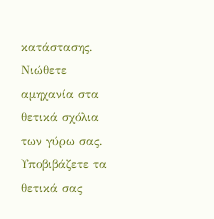κατάστασης. Νιώθετε αμηχανία στα θετικά σχόλια των γύρω σας. Υποβιβάζετε τα θετικά σας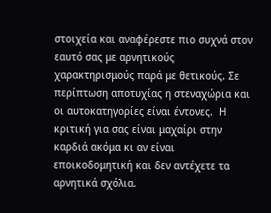στοιχεία και αναφέρεστε πιο συχνά στον εαυτό σας με αρνητικούς χαρακτηρισμούς παρά με θετικούς. Σε περίπτωση αποτυχίας η στεναχώρια και οι αυτοκατηγορίες είναι έντονες.  Η κριτική για σας είναι μαχαίρι στην καρδιά ακόμα κι αν είναι εποικοδομητική και δεν αντέχετε τα αρνητικά σχόλια.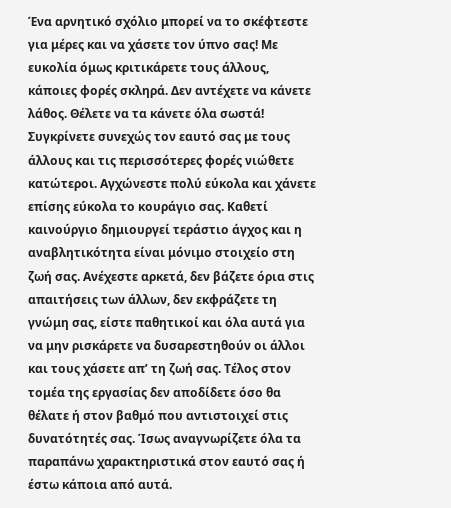Ένα αρνητικό σχόλιο μπορεί να το σκέφτεστε για μέρες και να χάσετε τον ύπνο σας! Με ευκολία όμως κριτικάρετε τους άλλους, κάποιες φορές σκληρά. Δεν αντέχετε να κάνετε λάθος. Θέλετε να τα κάνετε όλα σωστά! Συγκρίνετε συνεχώς τον εαυτό σας με τους άλλους και τις περισσότερες φορές νιώθετε κατώτεροι. Αγχώνεστε πολύ εύκολα και χάνετε επίσης εύκολα το κουράγιο σας. Καθετί καινούργιο δημιουργεί τεράστιο άγχος και η αναβλητικότητα είναι μόνιμο στοιχείο στη ζωή σας. Ανέχεστε αρκετά, δεν βάζετε όρια στις απαιτήσεις των άλλων, δεν εκφράζετε τη γνώμη σας, είστε παθητικοί και όλα αυτά για να μην ρισκάρετε να δυσαρεστηθούν οι άλλοι και τους χάσετε απ’ τη ζωή σας. Τέλος στον τομέα της εργασίας δεν αποδίδετε όσο θα θέλατε ή στον βαθμό που αντιστοιχεί στις δυνατότητές σας. Ίσως αναγνωρίζετε όλα τα παραπάνω χαρακτηριστικά στον εαυτό σας ή έστω κάποια από αυτά.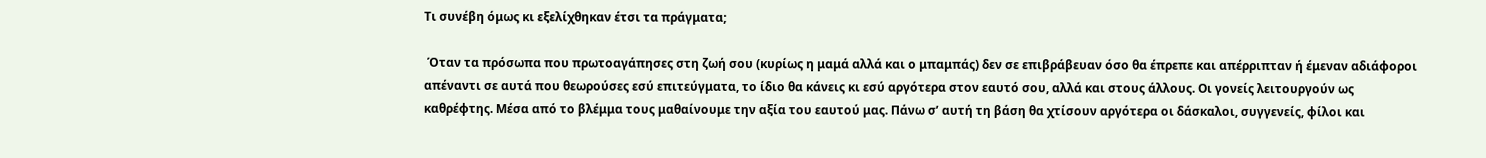Τι συνέβη όμως κι εξελίχθηκαν έτσι τα πράγματα;

 Όταν τα πρόσωπα που πρωτοαγάπησες στη ζωή σου (κυρίως η μαμά αλλά και ο μπαμπάς) δεν σε επιβράβευαν όσο θα έπρεπε και απέρριπταν ή έμεναν αδιάφοροι απέναντι σε αυτά που θεωρούσες εσύ επιτεύγματα, το ίδιο θα κάνεις κι εσύ αργότερα στον εαυτό σου, αλλά και στους άλλους. Οι γονείς λειτουργούν ως καθρέφτης. Μέσα από το βλέμμα τους μαθαίνουμε την αξία του εαυτού μας. Πάνω σ’ αυτή τη βάση θα χτίσουν αργότερα οι δάσκαλοι, συγγενείς, φίλοι και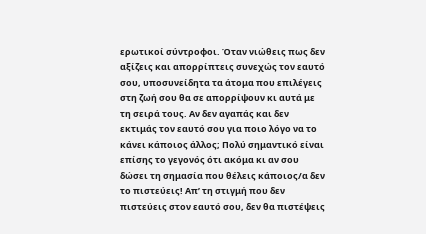ερωτικοί σύντροφοι. Όταν νιώθεις πως δεν αξίζεις και απορρίπτεις συνεχώς τον εαυτό σου, υποσυνείδητα τα άτομα που επιλέγεις στη ζωή σου θα σε απορρίψουν κι αυτά με τη σειρά τους. Αν δεν αγαπάς και δεν εκτιμάς τον εαυτό σου για ποιο λόγο να το κάνει κάποιος άλλος; Πολύ σημαντικό είναι επίσης το γεγονός ότι ακόμα κι αν σου δώσει τη σημασία που θέλεις κάποιος/α δεν το πιστεύεις! Απ’ τη στιγμή που δεν πιστεύεις στον εαυτό σου, δεν θα πιστέψεις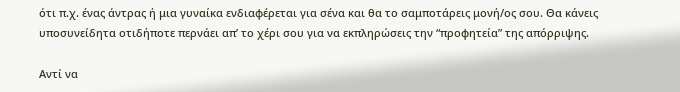ότι π.χ. ένας άντρας ή μια γυναίκα ενδιαφέρεται για σένα και θα το σαμποτάρεις μονή/ος σου. Θα κάνεις υποσυνείδητα οτιδήποτε περνάει απ’ το χέρι σου για να εκπληρώσεις την “προφητεία” της απόρριψης.

Αντί να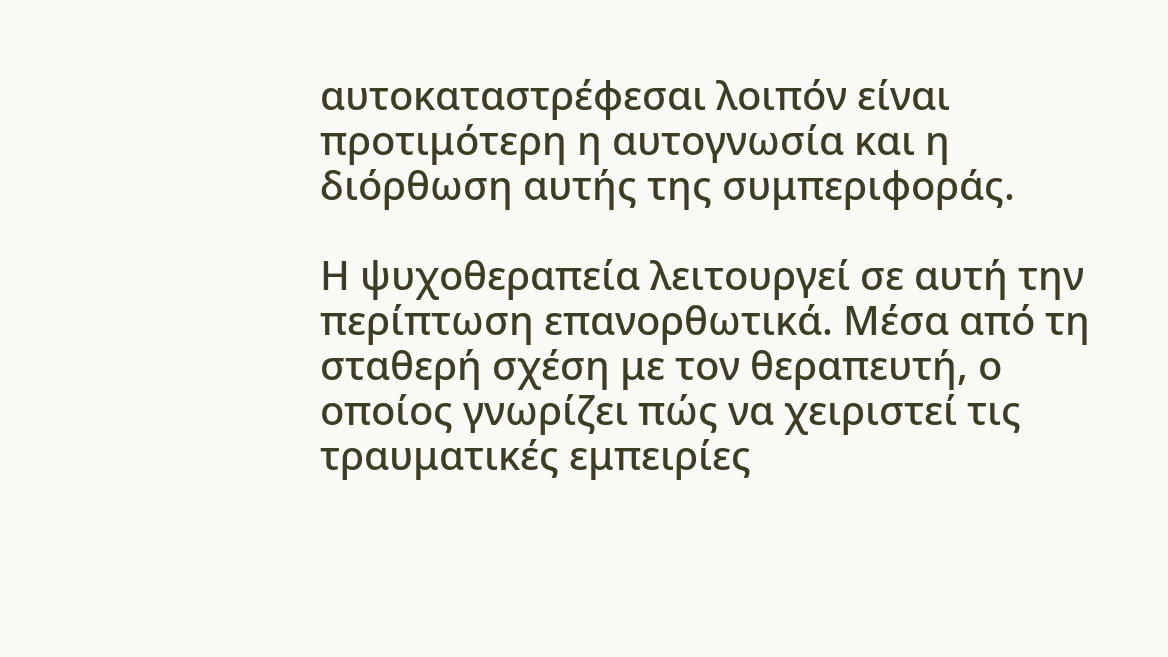αυτοκαταστρέφεσαι λοιπόν είναι προτιμότερη η αυτογνωσία και η διόρθωση αυτής της συμπεριφοράς.

Η ψυχοθεραπεία λειτουργεί σε αυτή την περίπτωση επανορθωτικά. Μέσα από τη σταθερή σχέση με τον θεραπευτή, ο οποίος γνωρίζει πώς να χειριστεί τις τραυματικές εμπειρίες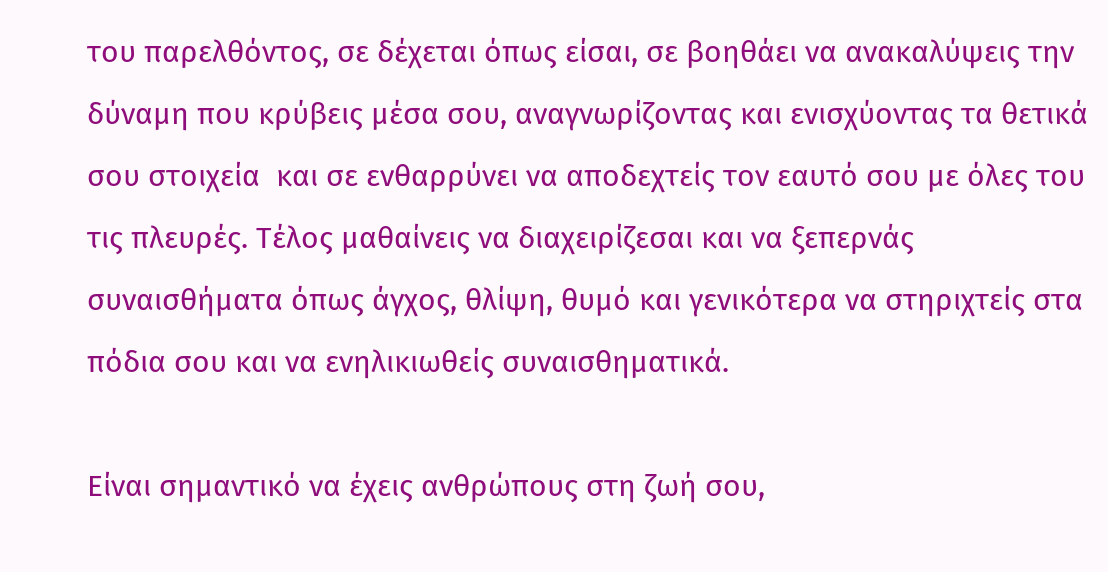του παρελθόντος, σε δέχεται όπως είσαι, σε βοηθάει να ανακαλύψεις την δύναμη που κρύβεις μέσα σου, αναγνωρίζοντας και ενισχύοντας τα θετικά σου στοιχεία  και σε ενθαρρύνει να αποδεχτείς τον εαυτό σου με όλες του τις πλευρές. Τέλος μαθαίνεις να διαχειρίζεσαι και να ξεπερνάς συναισθήματα όπως άγχος, θλίψη, θυμό και γενικότερα να στηριχτείς στα πόδια σου και να ενηλικιωθείς συναισθηματικά.

Είναι σημαντικό να έχεις ανθρώπους στη ζωή σου,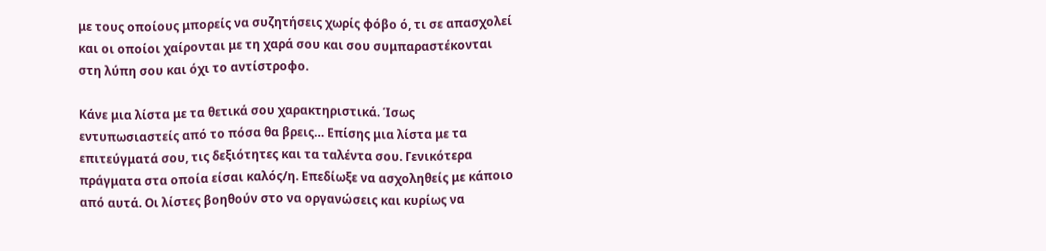με τους οποίους μπορείς να συζητήσεις χωρίς φόβο ό, τι σε απασχολεί και οι οποίοι χαίρονται με τη χαρά σου και σου συμπαραστέκονται στη λύπη σου και όχι το αντίστροφο.

Κάνε μια λίστα με τα θετικά σου χαρακτηριστικά. Ίσως εντυπωσιαστείς από το πόσα θα βρεις… Επίσης μια λίστα με τα επιτεύγματά σου, τις δεξιότητες και τα ταλέντα σου. Γενικότερα πράγματα στα οποία είσαι καλός/η. Επεδίωξε να ασχοληθείς με κάποιο από αυτά. Οι λίστες βοηθούν στο να οργανώσεις και κυρίως να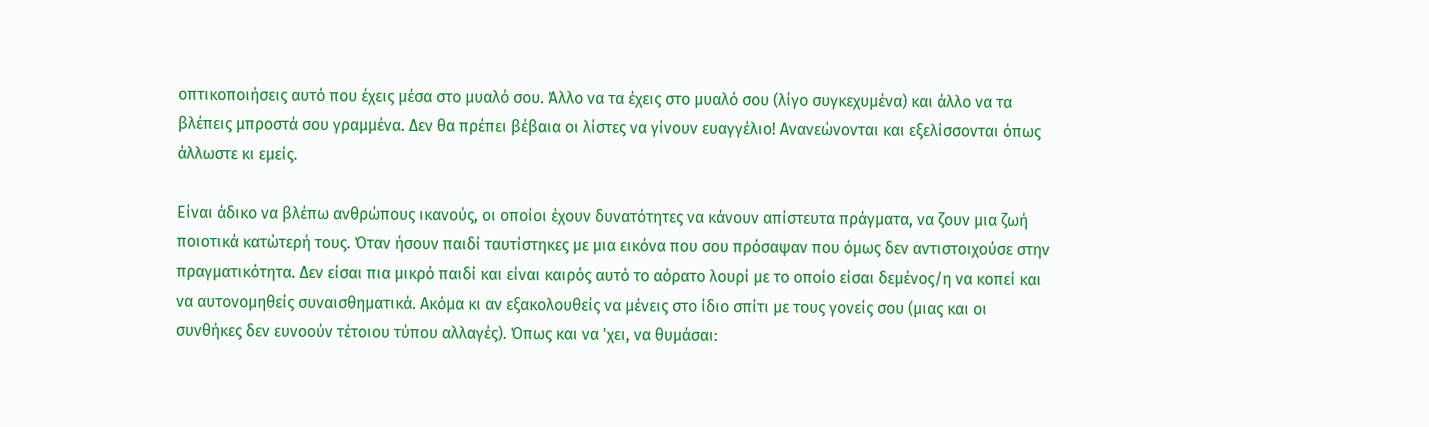οπτικοποιήσεις αυτό που έχεις μέσα στο μυαλό σου. Άλλο να τα έχεις στο μυαλό σου (λίγο συγκεχυμένα) και άλλο να τα βλέπεις μπροστά σου γραμμένα. Δεν θα πρέπει βέβαια οι λίστες να γίνουν ευαγγέλιο! Ανανεώνονται και εξελίσσονται όπως άλλωστε κι εμείς.

Είναι άδικο να βλέπω ανθρώπους ικανούς, οι οποίοι έχουν δυνατότητες να κάνουν απίστευτα πράγματα, να ζουν μια ζωή ποιοτικά κατώτερή τους. Όταν ήσουν παιδί ταυτίστηκες με μια εικόνα που σου πρόσαψαν που όμως δεν αντιστοιχούσε στην πραγματικότητα. Δεν είσαι πια μικρό παιδί και είναι καιρός αυτό το αόρατο λουρί με το οποίο είσαι δεμένος/η να κοπεί και να αυτονομηθείς συναισθηματικά. Ακόμα κι αν εξακολουθείς να μένεις στο ίδιο σπίτι με τους γονείς σου (μιας και οι συνθήκες δεν ευνοούν τέτοιου τύπου αλλαγές). Όπως και να 'χει, να θυμάσαι: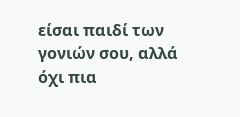είσαι παιδί των γονιών σου, αλλά όχι πια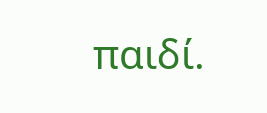παιδί.